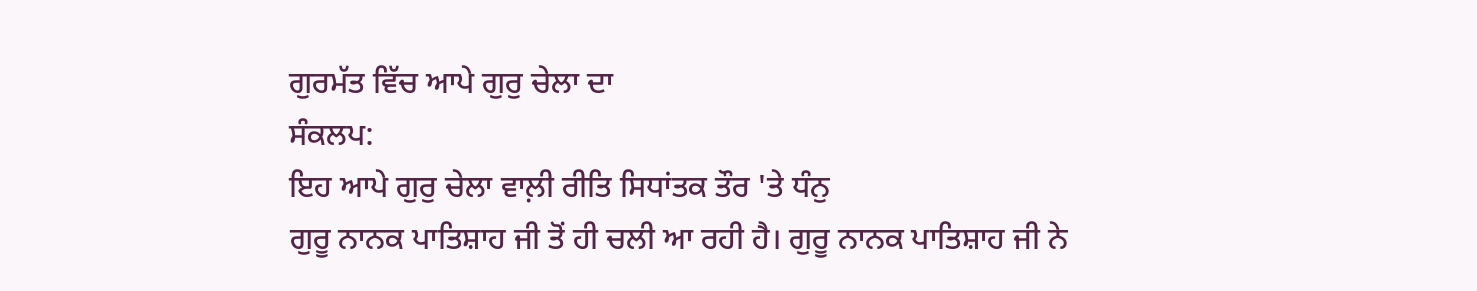ਗੁਰਮੱਤ ਵਿੱਚ ਆਪੇ ਗੁਰੁ ਚੇਲਾ ਦਾ
ਸੰਕਲਪ:
ਇਹ ਆਪੇ ਗੁਰੁ ਚੇਲਾ ਵਾਲ਼ੀ ਰੀਤਿ ਸਿਧਾਂਤਕ ਤੌਰ 'ਤੇ ਧੰਨੁ
ਗੁਰੂ ਨਾਨਕ ਪਾਤਿਸ਼ਾਹ ਜੀ ਤੋਂ ਹੀ ਚਲੀ ਆ ਰਹੀ ਹੈ। ਗੁਰੂ ਨਾਨਕ ਪਾਤਿਸ਼ਾਹ ਜੀ ਨੇ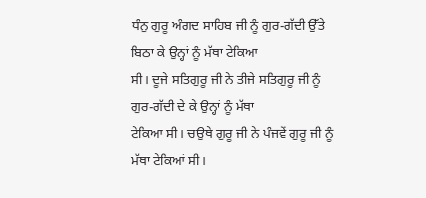ਧੰਨੁ ਗੁਰੂ ਅੰਗਦ ਸਾਹਿਬ ਜੀ ਨੂੰ ਗੁਰ-ਗੱਦੀ ਉੱਤੇ ਬਿਠਾ ਕੇ ਉਨ੍ਹਾਂ ਨੂੰ ਮੱਥਾ ਟੇਕਿਆ
ਸੀ। ਦੂਜੇ ਸਤਿਗੁਰੂ ਜੀ ਨੇ ਤੀਜੇ ਸਤਿਗੁਰੂ ਜੀ ਨੂੰ ਗੁਰ-ਗੱਦੀ ਦੇ ਕੇ ਉਨ੍ਹਾਂ ਨੂੰ ਮੱਥਾ
ਟੇਕਿਆ ਸੀ। ਚਉਥੇ ਗੁਰੂ ਜੀ ਨੇ ਪੰਜਵੇਂ ਗੁਰੂ ਜੀ ਨੂੰ ਮੱਥਾ ਟੇਕਿਆਂ ਸੀ।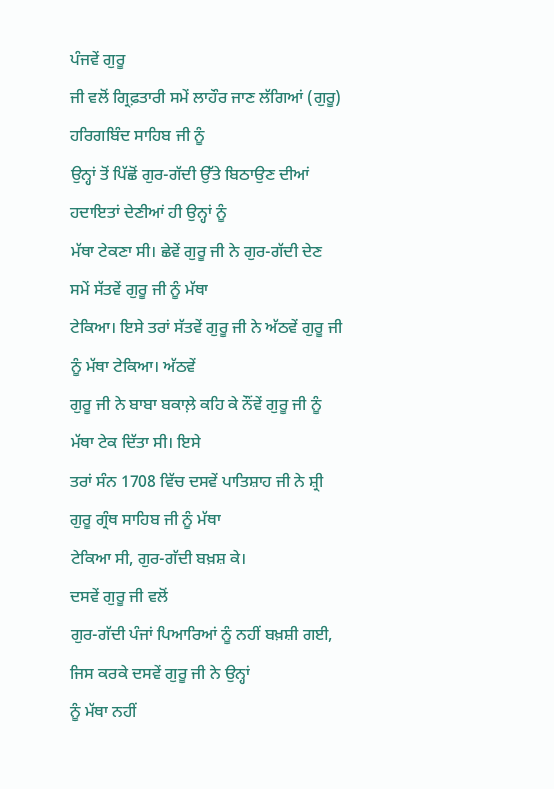ਪੰਜਵੇਂ ਗੁਰੂ
ਜੀ ਵਲੋਂ ਗ੍ਰਿਫ਼ਤਾਰੀ ਸਮੇਂ ਲਾਹੌਰ ਜਾਣ ਲੱਗਿਆਂ (ਗੁਰੂ) ਹਰਿਗਬਿੰਦ ਸਾਹਿਬ ਜੀ ਨੂੰ
ਉਨ੍ਹਾਂ ਤੋਂ ਪਿੱਛੋਂ ਗੁਰ-ਗੱਦੀ ਉੱਤੇ ਬਿਠਾਉਣ ਦੀਆਂ ਹਦਾਇਤਾਂ ਦੇਣੀਆਂ ਹੀ ਉਨ੍ਹਾਂ ਨੂੰ
ਮੱਥਾ ਟੇਕਣਾ ਸੀ। ਛੇਵੇਂ ਗੁਰੂ ਜੀ ਨੇ ਗੁਰ-ਗੱਦੀ ਦੇਣ ਸਮੇਂ ਸੱਤਵੇਂ ਗੁਰੂ ਜੀ ਨੂੰ ਮੱਥਾ
ਟੇਕਿਆ। ਇਸੇ ਤਰਾਂ ਸੱਤਵੇਂ ਗੁਰੂ ਜੀ ਨੇ ਅੱਠਵੇਂ ਗੁਰੂ ਜੀ ਨੂੰ ਮੱਥਾ ਟੇਕਿਆ। ਅੱਠਵੇਂ
ਗੁਰੂ ਜੀ ਨੇ ਬਾਬਾ ਬਕਾਲ਼ੇ ਕਹਿ ਕੇ ਨੌਂਵੇਂ ਗੁਰੂ ਜੀ ਨੂੰ ਮੱਥਾ ਟੇਕ ਦਿੱਤਾ ਸੀ। ਇਸੇ
ਤਰਾਂ ਸੰਨ 1708 ਵਿੱਚ ਦਸਵੇਂ ਪਾਤਿਸ਼ਾਹ ਜੀ ਨੇ ਸ਼੍ਰੀ ਗੁਰੂ ਗ੍ਰੰਥ ਸਾਹਿਬ ਜੀ ਨੂੰ ਮੱਥਾ
ਟੇਕਿਆ ਸੀ, ਗੁਰ-ਗੱਦੀ ਬਖ਼ਸ਼ ਕੇ।
ਦਸਵੇਂ ਗੁਰੂ ਜੀ ਵਲੋਂ
ਗੁਰ-ਗੱਦੀ ਪੰਜਾਂ ਪਿਆਰਿਆਂ ਨੂੰ ਨਹੀਂ ਬਖ਼ਸ਼ੀ ਗਈ, ਜਿਸ ਕਰਕੇ ਦਸਵੇਂ ਗੁਰੂ ਜੀ ਨੇ ਉਨ੍ਹਾਂ
ਨੂੰ ਮੱਥਾ ਨਹੀਂ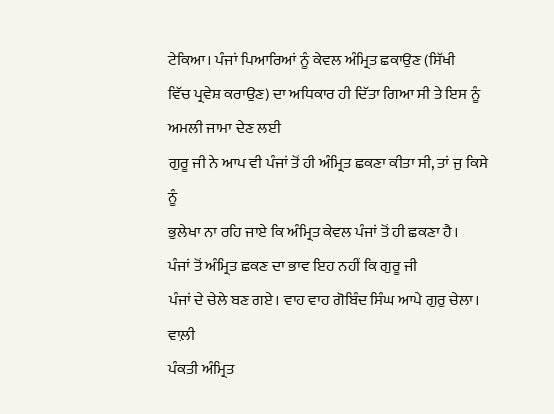ਟੇਕਿਆ। ਪੰਜਾਂ ਪਿਆਰਿਆਂ ਨੂੰ ਕੇਵਲ ਅੰਮ੍ਰਿਤ ਛਕਾਉਣ (ਸਿੱਖੀ
ਵਿੱਚ ਪ੍ਰਵੇਸ਼ ਕਰਾਉਣ) ਦਾ ਅਧਿਕਾਰ ਹੀ ਦਿੱਤਾ ਗਿਆ ਸੀ ਤੇ ਇਸ ਨੂੰ ਅਮਲੀ ਜਾਮਾ ਦੇਣ ਲਈ
ਗੁਰੂ ਜੀ ਨੇ ਆਪ ਵੀ ਪੰਜਾਂ ਤੋਂ ਹੀ ਅੰਮ੍ਰਿਤ ਛਕਣਾ ਕੀਤਾ ਸੀ, ਤਾਂ ਜੁ ਕਿਸੇ ਨੂੰ
ਭੁਲੇਖਾ ਨਾ ਰਹਿ ਜਾਏ ਕਿ ਅੰਮ੍ਰਿਤ ਕੇਵਲ ਪੰਜਾਂ ਤੋਂ ਹੀ ਛਕਣਾ ਹੈ।
ਪੰਜਾਂ ਤੋਂ ਅੰਮ੍ਰਿਤ ਛਕਣ ਦਾ ਭਾਵ ਇਹ ਨਹੀਂ ਕਿ ਗੁਰੂ ਜੀ
ਪੰਜਾਂ ਦੇ ਚੇਲੇ ਬਣ ਗਏ। ਵਾਹ ਵਾਹ ਗੋਬਿੰਦ ਸਿੰਘ ਆਪੇ ਗੁਰੁ ਚੇਲਾ। ਵਾਲ਼ੀ
ਪੰਕਤੀ ਅੰਮ੍ਰਿਤ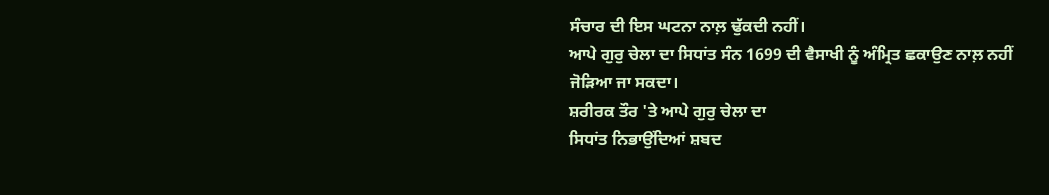ਸੰਚਾਰ ਦੀ ਇਸ ਘਟਨਾ ਨਾਲ਼ ਢੁੱਕਦੀ ਨਹੀਂ।
ਆਪੇ ਗੁਰੁ ਚੇਲਾ ਦਾ ਸਿਧਾਂਤ ਸੰਨ 1699 ਦੀ ਵੈਸਾਖੀ ਨੂੰ ਅੰਮ੍ਰਿਤ ਛਕਾਉਣ ਨਾਲ਼ ਨਹੀਂ
ਜੋੜਿਆ ਜਾ ਸਕਦਾ।
ਸ਼ਰੀਰਕ ਤੌਰ 'ਤੇ ਆਪੇ ਗੁਰੁ ਚੇਲਾ ਦਾ
ਸਿਧਾਂਤ ਨਿਭਾਉਂਦਿਆਂ ਸ਼ਬਦ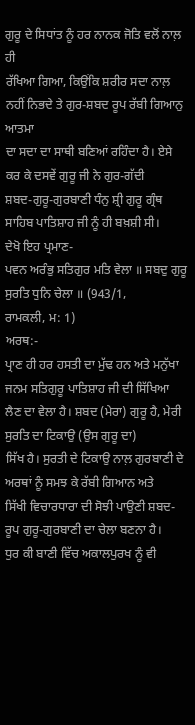ਗੁਰੂ ਦੇ ਸਿਧਾਂਤ ਨੂੰ ਹਰ ਨਾਨਕ ਜੋਤਿ ਵਲੋਂ ਨਾਲ਼ ਹੀ
ਰੱਖਿਆ ਗਿਆ, ਕਿਉਂਕਿ ਸ਼ਰੀਰ ਸਦਾ ਨਾਲ਼ ਨਹੀਂ ਨਿਭਦੇ ਤੇ ਗੁਰ-ਸ਼ਬਦ ਰੂਪ ਰੱਬੀ ਗਿਆਨੁ ਆਤਮਾ
ਦਾ ਸਦਾ ਦਾ ਸਾਥੀ ਬਣਿਆਂ ਰਹਿੰਦਾ ਹੈ। ਏਸੇ ਕਰ ਕੇ ਦਸਵੇਂ ਗੁਰੂ ਜੀ ਨੇ ਗੁਰ-ਗੱਦੀ
ਸ਼ਬਦ-ਗੁਰੂ-ਗੁਰਬਾਣੀ ਧੰਨੁ ਸ਼੍ਰੀ ਗੁਰੂ ਗ੍ਰੰਥ ਸਾਹਿਬ ਪਾਤਿਸ਼ਾਹ ਜੀ ਨੂੰ ਹੀ ਬਖ਼ਸ਼ੀ ਸੀ।
ਦੇਖੋ ਇਹ ਪ੍ਰਮਾਣ-
ਪਵਨ ਅਰੰਭੁ ਸਤਿਗੁਰ ਮਤਿ ਵੇਲਾ ॥ ਸਬਦੁ ਗੁਰੂ ਸੁਰਤਿ ਧੁਨਿ ਚੇਲਾ ॥ (943/1,
ਰਾਮਕਲੀ, ਮ: 1)
ਅਰਥ:-
ਪ੍ਰਾਣ ਹੀ ਹਰ ਹਸਤੀ ਦਾ ਮੁੱਢ ਹਨ ਅਤੇ ਮਨੁੱਖਾ ਜਨਮ ਸਤਿਗੁਰੂ ਪਾਤਿਸ਼ਾਹ ਜੀ ਦੀ ਸਿੱਖਿਆ
ਲੈਣ ਦਾ ਵੇਲਾ ਹੈ। ਸ਼ਬਦ (ਮੇਰਾ) ਗੁਰੂ ਹੈ, ਮੇਰੀ ਸੁਰਤਿ ਦਾ ਟਿਕਾਉ (ਉਸ ਗੁਰੂ ਦਾ)
ਸਿੱਖ ਹੈ। ਸੁਰਤੀ ਦੇ ਟਿਕਾਉ ਨਾਲ਼ ਗੁਰਬਾਣੀ ਦੇ ਅਰਥਾਂ ਨੂੰ ਸਮਝ ਕੇ ਰੱਬੀ ਗਿਆਨ ਅਤੇ
ਸਿੱਖੀ ਵਿਚਾਰਧਾਰਾ ਦੀ ਸੋਝੀ ਪਾਉਣੀ ਸ਼ਬਦ-ਰੂਪ ਗੁਰੂ-ਗੁਰਬਾਣੀ ਦਾ ਚੇਲਾ ਬਣਨਾ ਹੈ।
ਧੁਰ ਕੀ ਬਾਣੀ ਵਿੱਚ ਅਕਾਲਪੁਰਖ ਨੂੰ ਵੀ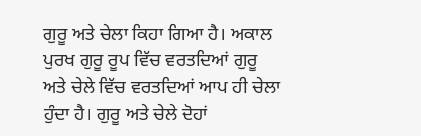ਗੁਰੂ ਅਤੇ ਚੇਲਾ ਕਿਹਾ ਗਿਆ ਹੈ। ਅਕਾਲ ਪੁਰਖ ਗੁਰੂ ਰੂਪ ਵਿੱਚ ਵਰਤਦਿਆਂ ਗੁਰੂ
ਅਤੇ ਚੇਲੇ ਵਿੱਚ ਵਰਤਦਿਆਂ ਆਪ ਹੀ ਚੇਲਾ ਹੁੰਦਾ ਹੈ। ਗੁਰੂ ਅਤੇ ਚੇਲੇ ਦੋਹਾਂ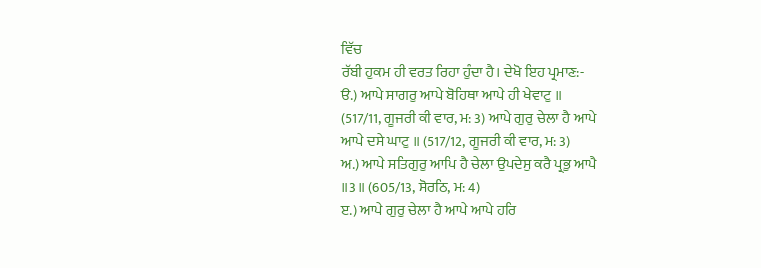ਵਿੱਚ
ਰੱਬੀ ਹੁਕਮ ਹੀ ਵਰਤ ਰਿਹਾ ਹੁੰਦਾ ਹੈ। ਦੇਖੋ ਇਹ ਪ੍ਰਮਾਣ:-
ੳ.) ਆਪੇ ਸਾਗਰੁ ਆਪੇ ਬੋਹਿਥਾ ਆਪੇ ਹੀ ਖੇਵਾਟੁ ॥
(517/11, ਗੂਜਰੀ ਕੀ ਵਾਰ, ਮ: 3) ਆਪੇ ਗੁਰੁ ਚੇਲਾ ਹੈ ਆਪੇ
ਆਪੇ ਦਸੇ ਘਾਟੁ ॥ (517/12, ਗੂਜਰੀ ਕੀ ਵਾਰ, ਮ: 3)
ਅ.) ਆਪੇ ਸਤਿਗੁਰੁ ਆਪਿ ਹੈ ਚੇਲਾ ਉਪਦੇਸੁ ਕਰੈ ਪ੍ਰਭੁ ਆਪੈ
॥3॥ (605/13, ਸੋਰਠਿ, ਮ: 4)
ੲ.) ਆਪੇ ਗੁਰੁ ਚੇਲਾ ਹੈ ਆਪੇ ਆਪੇ ਹਰਿ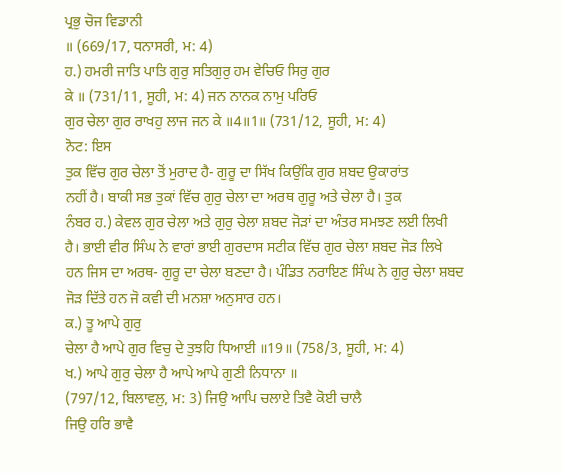ਪ੍ਰਭੁ ਚੋਜ ਵਿਡਾਨੀ
॥ (669/17, ਧਨਾਸਰੀ, ਮ: 4)
ਹ.) ਹਮਰੀ ਜਾਤਿ ਪਾਤਿ ਗੁਰੁ ਸਤਿਗੁਰੁ ਹਮ ਵੇਚਿਓ ਸਿਰੁ ਗੁਰ
ਕੇ ॥ (731/11, ਸੂਹੀ, ਮ: 4) ਜਨ ਨਾਨਕ ਨਾਮੁ ਪਰਿਓ
ਗੁਰ ਚੇਲਾ ਗੁਰ ਰਾਖਹੁ ਲਾਜ ਜਨ ਕੇ ॥4॥1॥ (731/12, ਸੂਹੀ, ਮ: 4)
ਨੋਟ: ਇਸ
ਤੁਕ ਵਿੱਚ ਗੁਰ ਚੇਲਾ ਤੋਂ ਮੁਰਾਦ ਹੈ- ਗੁਰੂ ਦਾ ਸਿੱਖ ਕਿਉਂਕਿ ਗੁਰ ਸ਼ਬਦ ਉਕਾਰਾਂਤ
ਨਹੀਂ ਹੈ। ਬਾਕੀ ਸਭ ਤੁਕਾਂ ਵਿੱਚ ਗੁਰੁ ਚੇਲਾ ਦਾ ਅਰਥ ਗੁਰੂ ਅਤੇ ਚੇਲਾ ਹੈ। ਤੁਕ
ਨੰਬਰ ਹ.) ਕੇਵਲ ਗੁਰ ਚੇਲਾ ਅਤੇ ਗੁਰੁ ਚੇਲਾ ਸ਼ਬਦ ਜੋੜਾਂ ਦਾ ਅੰਤਰ ਸਮਝਣ ਲਈ ਲਿਖੀ
ਹੈ। ਭਾਈ ਵੀਰ ਸਿੰਘ ਨੇ ਵਾਰਾਂ ਭਾਈ ਗੁਰਦਾਸ ਸਟੀਕ ਵਿੱਚ ਗੁਰ ਚੇਲਾ ਸ਼ਬਦ ਜੋੜ ਲਿਖੇ
ਹਨ ਜਿਸ ਦਾ ਅਰਥ- ਗੁਰੂ ਦਾ ਚੇਲਾ ਬਣਦਾ ਹੈ। ਪੰਡਿਤ ਨਰਾਇਣ ਸਿੰਘ ਨੇ ਗੁਰੁ ਚੇਲਾ ਸ਼ਬਦ
ਜੋੜ ਦਿੱਤੇ ਹਨ ਜੋ ਕਵੀ ਦੀ ਮਨਸ਼ਾ ਅਨੁਸਾਰ ਹਨ।
ਕ.) ਤੂ ਆਪੇ ਗੁਰੁ
ਚੇਲਾ ਹੈ ਆਪੇ ਗੁਰ ਵਿਚੁ ਦੇ ਤੁਝਹਿ ਧਿਆਈ ॥19॥ (758/3, ਸੂਹੀ, ਮ: 4)
ਖ.) ਆਪੇ ਗੁਰੁ ਚੇਲਾ ਹੈ ਆਪੇ ਆਪੇ ਗੁਣੀ ਨਿਧਾਨਾ ॥
(797/12, ਬਿਲਾਵਲੁ, ਮ: 3) ਜਿਉ ਆਪਿ ਚਲਾਏ ਤਿਵੈ ਕੋਈ ਚਾਲੈ
ਜਿਉ ਹਰਿ ਭਾਵੈ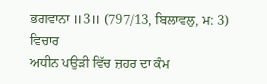ਭਗਵਾਨਾ ॥3॥ (797/13, ਬਿਲਾਵਲੁ, ਮ: 3)
ਵਿਚਾਰ
ਅਧੀਨ ਪਉੜੀ ਵਿੱਚ ਜ਼ਹਰ ਦਾ ਕੰਮ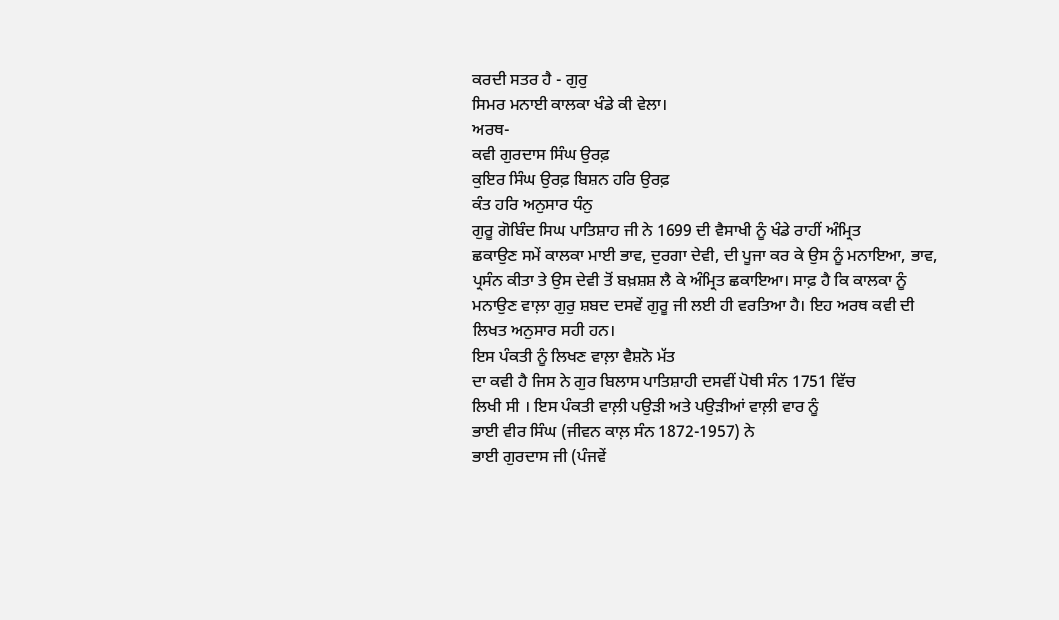ਕਰਦੀ ਸਤਰ ਹੈ - ਗੁਰੁ
ਸਿਮਰ ਮਨਾਈ ਕਾਲਕਾ ਖੰਡੇ ਕੀ ਵੇਲਾ।
ਅਰਥ-
ਕਵੀ ਗੁਰਦਾਸ ਸਿੰਘ ਉਰਫ਼
ਕੁਇਰ ਸਿੰਘ ਉਰਫ਼ ਬਿਸ਼ਨ ਹਰਿ ਉਰਫ਼
ਕੰਤ ਹਰਿ ਅਨੁਸਾਰ ਧੰਨੁ
ਗੁਰੂ ਗੋਬਿੰਦ ਸਿਘ ਪਾਤਿਸ਼ਾਹ ਜੀ ਨੇ 1699 ਦੀ ਵੈਸਾਖੀ ਨੂੰ ਖੰਡੇ ਰਾਹੀਂ ਅੰਮ੍ਰਿਤ
ਛਕਾਉਣ ਸਮੇਂ ਕਾਲਕਾ ਮਾਈ ਭਾਵ, ਦੁਰਗਾ ਦੇਵੀ, ਦੀ ਪੂਜਾ ਕਰ ਕੇ ਉਸ ਨੂੰ ਮਨਾਇਆ, ਭਾਵ,
ਪ੍ਰਸੰਨ ਕੀਤਾ ਤੇ ਉਸ ਦੇਵੀ ਤੋਂ ਬਖ਼ਸ਼ਸ਼ ਲੈ ਕੇ ਅੰਮ੍ਰਿਤ ਛਕਾਇਆ। ਸਾਫ਼ ਹੈ ਕਿ ਕਾਲਕਾ ਨੂੰ
ਮਨਾਉਣ ਵਾਲ਼ਾ ਗੁਰੁ ਸ਼ਬਦ ਦਸਵੇਂ ਗੁਰੂ ਜੀ ਲਈ ਹੀ ਵਰਤਿਆ ਹੈ। ਇਹ ਅਰਥ ਕਵੀ ਦੀ
ਲਿਖਤ ਅਨੁਸਾਰ ਸਹੀ ਹਨ।
ਇਸ ਪੰਕਤੀ ਨੂੰ ਲਿਖਣ ਵਾਲ਼ਾ ਵੈਸ਼ਨੋ ਮੱਤ
ਦਾ ਕਵੀ ਹੈ ਜਿਸ ਨੇ ਗੁਰ ਬਿਲਾਸ ਪਾਤਿਸ਼ਾਹੀ ਦਸਵੀਂ ਪੋਥੀ ਸੰਨ 1751 ਵਿੱਚ
ਲਿਖੀ ਸੀ । ਇਸ ਪੰਕਤੀ ਵਾਲ਼ੀ ਪਉੜੀ ਅਤੇ ਪਉੜੀਆਂ ਵਾਲ਼ੀ ਵਾਰ ਨੂੰ
ਭਾਈ ਵੀਰ ਸਿੰਘ (ਜੀਵਨ ਕਾਲ਼ ਸੰਨ 1872-1957) ਨੇ
ਭਾਈ ਗੁਰਦਾਸ ਜੀ (ਪੰਜਵੇਂ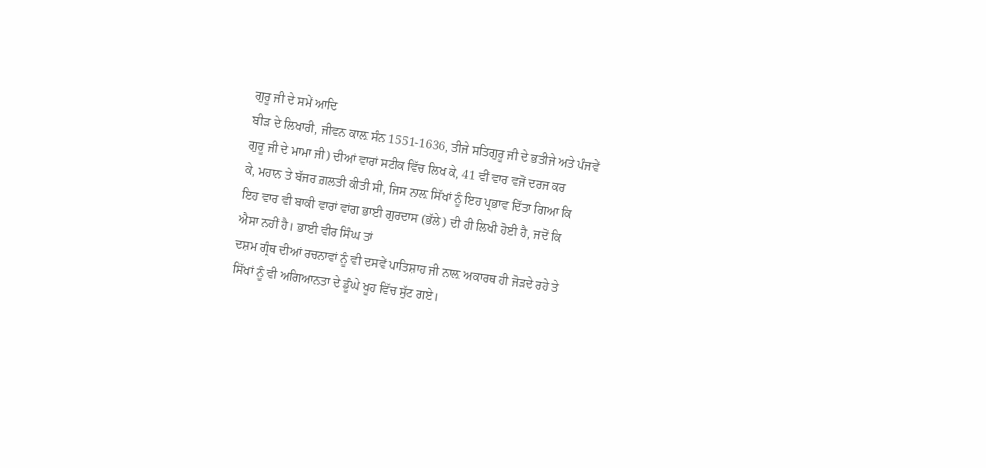ਗੁਰੂ ਜੀ ਦੇ ਸਮੇਂ ਆਦਿ
ਬੀੜ ਦੇ ਲਿਖਾਰੀ, ਜੀਵਨ ਕਾਲ਼ ਸੰਨ 1551-1636, ਤੀਜੇ ਸਤਿਗੁਰੂ ਜੀ ਦੇ ਭਤੀਜੇ ਅਤੇ ਪੰਜਵੇਂ
ਗੁਰੂ ਜੀ ਦੇ ਮਾਮਾ ਜੀ) ਦੀਆਂ ਵਾਰਾਂ ਸਟੀਕ ਵਿੱਚ ਲਿਖ ਕੇ, 41 ਵੀਂ ਵਾਰ ਵਜੋਂ ਦਰਜ ਕਰ
ਕੇ, ਮਹਾਨ ਤੇ ਬੱਜਰ ਗ਼ਲਤੀ ਕੀਤੀ ਸੀ, ਜਿਸ ਨਾਲ਼ ਸਿੱਖਾਂ ਨੂੰ ਇਹ ਪ੍ਰਭਾਵ ਦਿੱਤਾ ਗਿਆ ਕਿ
ਇਹ ਵਾਰ ਵੀ ਬਾਕੀ ਵਾਰਾਂ ਵਾਂਗ ਭਾਈ ਗੁਰਦਾਸ (ਭੱਲੇ) ਦੀ ਹੀ ਲਿਖੀ ਹੋਈ ਹੈ, ਜਦੋਂ ਕਿ
ਐਸਾ ਨਹੀਂ ਹੈ। ਭਾਈ ਵੀਰ ਸਿੰਘ ਤਾਂ
ਦਸ਼ਮ ਗ੍ਰੰਥ ਦੀਆਂ ਰਚਨਾਵਾਂ ਨੂੰ ਵੀ ਦਸਵੇਂ ਪਾਤਿਸ਼ਾਹ ਜੀ ਨਾਲ਼ ਅਕਾਰਥ ਹੀ ਜੋੜਦੇ ਰਹੇ ਤੇ
ਸਿੱਖਾਂ ਨੂੰ ਵੀ ਅਗਿਆਨਤਾ ਦੇ ਡੂੰਘੇ ਖੂਹ ਵਿੱਚ ਸੁੱਟ ਗਏ।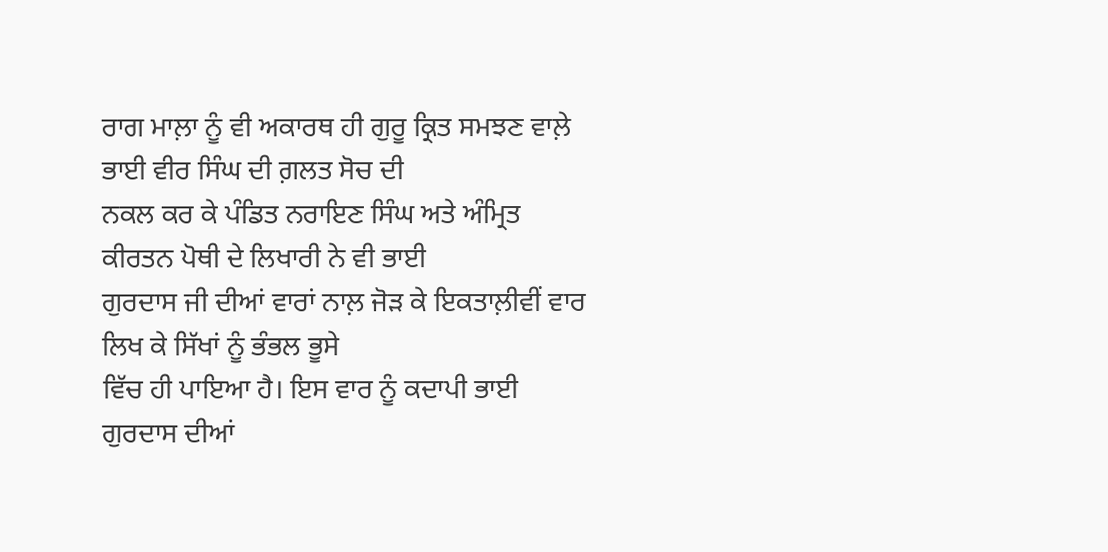ਰਾਗ ਮਾਲ਼ਾ ਨੂੰ ਵੀ ਅਕਾਰਥ ਹੀ ਗੁਰੂ ਕ੍ਰਿਤ ਸਮਝਣ ਵਾਲ਼ੇ ਭਾਈ ਵੀਰ ਸਿੰਘ ਦੀ ਗ਼ਲਤ ਸੋਚ ਦੀ
ਨਕਲ ਕਰ ਕੇ ਪੰਡਿਤ ਨਰਾਇਣ ਸਿੰਘ ਅਤੇ ਅੰਮ੍ਰਿਤ ਕੀਰਤਨ ਪੋਥੀ ਦੇ ਲਿਖਾਰੀ ਨੇ ਵੀ ਭਾਈ
ਗੁਰਦਾਸ ਜੀ ਦੀਆਂ ਵਾਰਾਂ ਨਾਲ਼ ਜੋੜ ਕੇ ਇਕਤਾਲ਼ੀਵੀਂ ਵਾਰ ਲਿਖ ਕੇ ਸਿੱਖਾਂ ਨੂੰ ਭੰਭਲ ਭੂਸੇ
ਵਿੱਚ ਹੀ ਪਾਇਆ ਹੈ। ਇਸ ਵਾਰ ਨੂੰ ਕਦਾਪੀ ਭਾਈ ਗੁਰਦਾਸ ਦੀਆਂ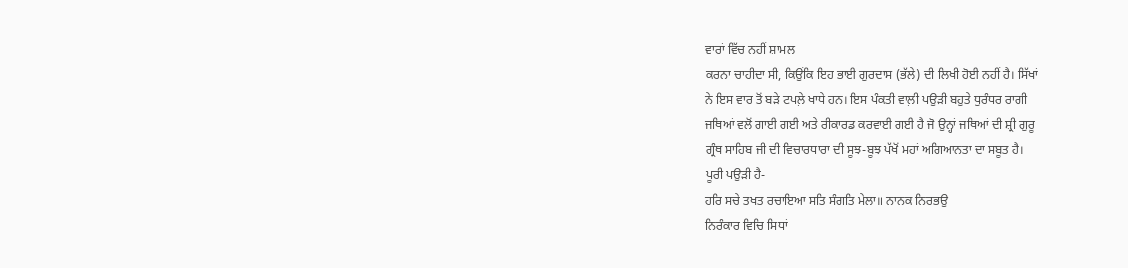ਵਾਰਾਂ ਵਿੱਚ ਨਹੀਂ ਸ਼ਾਮਲ
ਕਰਨਾ ਚਾਹੀਦਾ ਸੀ, ਕਿਉਂਕਿ ਇਹ ਭਾਈ ਗੁਰਦਾਸ (ਭੱਲੇ) ਦੀ ਲਿਖੀ ਹੋਈ ਨਹੀਂ ਹੈ। ਸਿੱਖਾਂ
ਨੇ ਇਸ ਵਾਰ ਤੋਂ ਬੜੇ ਟਪਲ਼ੇ ਖਾਧੇ ਹਨ। ਇਸ ਪੰਕਤੀ ਵਾਲ਼ੀ ਪਉੜੀ ਬਹੁਤੇ ਧੁਰੰਧਰ ਰਾਗੀ
ਜਥਿਆਂ ਵਲੋਂ ਗਾਈ ਗਈ ਅਤੇ ਰੀਕਾਰਡ ਕਰਵਾਈ ਗਈ ਹੈ ਜੋ ਉਨ੍ਹਾਂ ਜਥਿਆਂ ਦੀ ਸ਼੍ਰੀ ਗੁਰੂ
ਗ੍ਰੰਥ ਸਾਹਿਬ ਜੀ ਦੀ ਵਿਚਾਰਧਾਰਾ ਦੀ ਸੂਝ-ਬੂਝ ਪੱਖੋਂ ਮਹਾਂ ਅਗਿਆਨਤਾ ਦਾ ਸਬੂਤ ਹੈ।
ਪੂਰੀ ਪਉੜੀ ਹੈ-
ਹਰਿ ਸਚੇ ਤਖਤ ਰਚਾਇਆ ਸਤਿ ਸੰਗਤਿ ਮੇਲਾ॥ ਨਾਨਕ ਨਿਰਭਉ
ਨਿਰੰਕਾਰ ਵਿਚਿ ਸਿਧਾਂ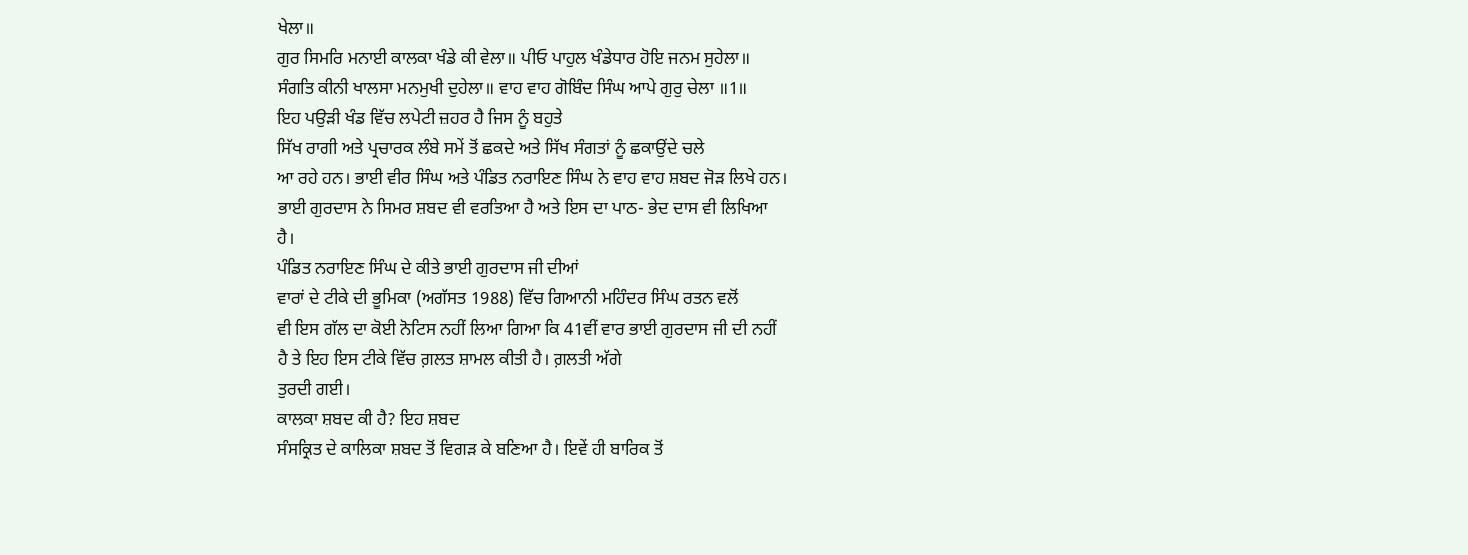ਖੇਲਾ॥
ਗੁਰ ਸਿਮਰਿ ਮਨਾਈ ਕਾਲਕਾ ਖੰਡੇ ਕੀ ਵੇਲਾ॥ ਪੀਓ ਪਾਹੁਲ ਖੰਡੇਧਾਰ ਹੋਇ ਜਨਮ ਸੁਹੇਲਾ॥
ਸੰਗਤਿ ਕੀਨੀ ਖਾਲਸਾ ਮਨਮੁਖੀ ਦੁਹੇਲਾ॥ ਵਾਹ ਵਾਹ ਗੋਬਿੰਦ ਸਿੰਘ ਆਪੇ ਗੁਰੁ ਚੇਲਾ ॥1॥
ਇਹ ਪਉੜੀ ਖੰਡ ਵਿੱਚ ਲਪੇਟੀ ਜ਼ਹਰ ਹੈ ਜਿਸ ਨੂੰ ਬਹੁਤੇ
ਸਿੱਖ ਰਾਗੀ ਅਤੇ ਪ੍ਰਚਾਰਕ ਲੰਬੇ ਸਮੇਂ ਤੋਂ ਛਕਦੇ ਅਤੇ ਸਿੱਖ ਸੰਗਤਾਂ ਨੂੰ ਛਕਾਉਂਦੇ ਚਲੇ
ਆ ਰਹੇ ਹਨ। ਭਾਈ ਵੀਰ ਸਿੰਘ ਅਤੇ ਪੰਡਿਤ ਨਰਾਇਣ ਸਿੰਘ ਨੇ ਵਾਹ ਵਾਹ ਸ਼ਬਦ ਜੋੜ ਲਿਖੇ ਹਨ।
ਭਾਈ ਗੁਰਦਾਸ ਨੇ ਸਿਮਰ ਸ਼ਬਦ ਵੀ ਵਰਤਿਆ ਹੈ ਅਤੇ ਇਸ ਦਾ ਪਾਠ- ਭੇਦ ਦਾਸ ਵੀ ਲਿਖਿਆ
ਹੈ।
ਪੰਡਿਤ ਨਰਾਇਣ ਸਿੰਘ ਦੇ ਕੀਤੇ ਭਾਈ ਗੁਰਦਾਸ ਜੀ ਦੀਆਂ
ਵਾਰਾਂ ਦੇ ਟੀਕੇ ਦੀ ਭੂਮਿਕਾ (ਅਗੱਸਤ 1988) ਵਿੱਚ ਗਿਆਨੀ ਮਹਿੰਦਰ ਸਿੰਘ ਰਤਨ ਵਲੋਂ
ਵੀ ਇਸ ਗੱਲ ਦਾ ਕੋਈ ਨੋਟਿਸ ਨਹੀਂ ਲਿਆ ਗਿਆ ਕਿ 41ਵੀਂ ਵਾਰ ਭਾਈ ਗੁਰਦਾਸ ਜੀ ਦੀ ਨਹੀਂ
ਹੈ ਤੇ ਇਹ ਇਸ ਟੀਕੇ ਵਿੱਚ ਗ਼ਲਤ ਸ਼ਾਮਲ ਕੀਤੀ ਹੈ। ਗ਼ਲਤੀ ਅੱਗੇ
ਤੁਰਦੀ ਗਈ।
ਕਾਲਕਾ ਸ਼ਬਦ ਕੀ ਹੈ? ਇਹ ਸ਼ਬਦ
ਸੰਸਕ੍ਰਿਤ ਦੇ ਕਾਲਿਕਾ ਸ਼ਬਦ ਤੋਂ ਵਿਗੜ ਕੇ ਬਣਿਆ ਹੈ। ਇਵੇਂ ਹੀ ਬਾਰਿਕ ਤੋਂ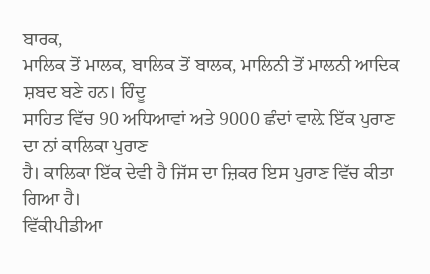ਬਾਰਕ,
ਮਾਲਿਕ ਤੋਂ ਮਾਲਕ, ਬਾਲਿਕ ਤੋਂ ਬਾਲਕ, ਮਾਲਿਨੀ ਤੋਂ ਮਾਲਨੀ ਆਦਿਕ ਸ਼ਬਦ ਬਣੇ ਹਨ। ਹਿੰਦੂ
ਸਾਹਿਤ ਵਿੱਚ 90 ਅਧਿਆਵਾਂ ਅਤੇ 9000 ਛੰਦਾਂ ਵਾਲ਼ੇ ਇੱਕ ਪੁਰਾਣ ਦਾ ਨਾਂ ਕਾਲਿਕਾ ਪੁਰਾਣ
ਹੈ। ਕਾਲਿਕਾ ਇੱਕ ਦੇਵੀ ਹੈ ਜਿੱਸ ਦਾ ਜ਼ਿਕਰ ਇਸ ਪੁਰਾਣ ਵਿੱਚ ਕੀਤਾ ਗਿਆ ਹੈ।
ਵਿੱਕੀਪੀਡੀਆ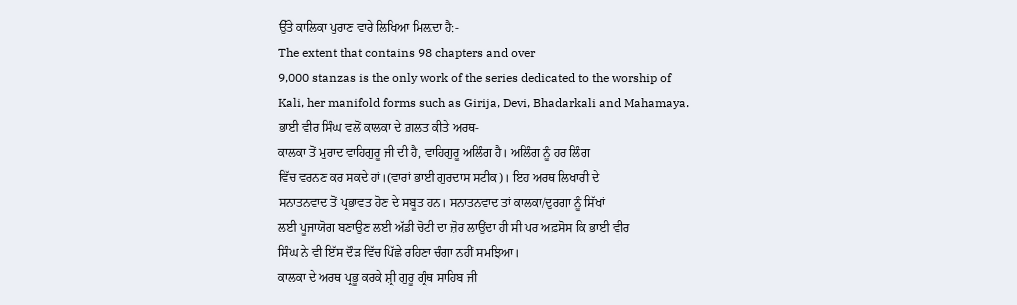ਉੱਤੇ ਕਾਲਿਕਾ ਪੁਰਾਣ ਵਾਰੇ ਲਿਖਿਆ ਮਿਲ਼ਦਾ ਹੈ:-
The extent that contains 98 chapters and over
9,000 stanzas is the only work of the series dedicated to the worship of
Kali, her manifold forms such as Girija, Devi, Bhadarkali and Mahamaya.
ਭਾਈ ਵੀਰ ਸਿੰਘ ਵਲੋਂ ਕਾਲਕਾ ਦੇ ਗ਼ਲਤ ਕੀਤੇ ਅਰਥ-
ਕਾਲਕਾ ਤੋਂ ਮੁਰਾਦ ਵਾਹਿਗੁਰੂ ਜੀ ਦੀ ਹੈ, ਵਾਹਿਗੁਰੂ ਅਲਿੰਗ ਹੈ। ਅਲਿੰਗ ਨੂੰ ਹਰ ਲਿੰਗ
ਵਿੱਚ ਵਰਨਣ ਕਰ ਸਕਦੇ ਹਾਂ।(ਵਾਰਾਂ ਭਾਈ ਗੁਰਦਾਸ ਸਟੀਕ)। ਇਹ ਅਰਥ ਲਿਖਾਰੀ ਦੇ
ਸਨਾਤਨਵਾਦ ਤੋਂ ਪ੍ਰਭਾਵਤ ਹੋਣ ਦੇ ਸਬੂਤ ਹਨ। ਸਨਾਤਨਵਾਦ ਤਾਂ ਕਾਲਕਾ/ਦੁਰਗਾ ਨੂੰ ਸਿੱਖਾਂ
ਲਈ ਪੂਜਾਯੋਗ ਬਣਾਉਣ ਲਈ ਅੱਡੀ ਚੋਟੀ ਦਾ ਜ਼ੋਰ ਲਾਉਂਦਾ ਹੀ ਸੀ ਪਰ ਅਫ਼ਸੋਸ ਕਿ ਭਾਈ ਵੀਰ
ਸਿੰਘ ਨੇ ਵੀ ਇੱਸ ਦੌੜ ਵਿੱਚ ਪਿੱਛੇ ਰਹਿਣਾ ਚੰਗਾ ਨਹੀਂ ਸਮਝਿਆ।
ਕਾਲਕਾ ਦੇ ਅਰਥ ਪ੍ਰਭੂ ਕਰਕੇ ਸ਼੍ਰੀ ਗੁਰੂ ਗ੍ਰੰਥ ਸਾਹਿਬ ਜੀ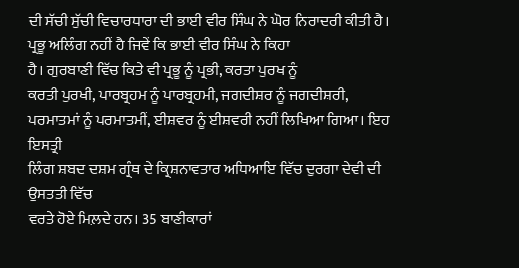ਦੀ ਸੱਚੀ ਸੁੱਚੀ ਵਿਚਾਰਧਾਰਾ ਦੀ ਭਾਈ ਵੀਰ ਸਿੰਘ ਨੇ ਘੋਰ ਨਿਰਾਦਰੀ ਕੀਤੀ ਹੈ।
ਪ੍ਰਭੂ ਅਲਿੰਗ ਨਹੀਂ ਹੈ ਜਿਵੇਂ ਕਿ ਭਾਈ ਵੀਰ ਸਿੰਘ ਨੇ ਕਿਹਾ
ਹੈ। ਗੁਰਬਾਣੀ ਵਿੱਚ ਕਿਤੇ ਵੀ ਪ੍ਰਭੂ ਨੂੰ ਪ੍ਰਭੀ, ਕਰਤਾ ਪੁਰਖ ਨੂੰ
ਕਰਤੀ ਪੁਰਖੀ, ਪਾਰਬ੍ਰਹਮ ਨੂੰ ਪਾਰਬ੍ਰਹਮੀ, ਜਗਦੀਸ਼ਰ ਨੂੰ ਜਗਦੀਸ਼ਰੀ,
ਪਰਮਾਤਮਾਂ ਨੂੰ ਪਰਮਾਤਮੀਂ, ਈਸ਼ਵਰ ਨੂੰ ਈਸ਼ਵਰੀ ਨਹੀਂ ਲਿਖਿਆ ਗਿਆ। ਇਹ ਇਸਤ੍ਰੀ
ਲਿੰਗ ਸ਼ਬਦ ਦਸ਼ਮ ਗ੍ਰੰਥ ਦੇ ਕ੍ਰਿਸ਼ਨਾਵਤਾਰ ਅਧਿਆਇ ਵਿੱਚ ਦੁਰਗਾ ਦੇਵੀ ਦੀ ਉਸਤਤੀ ਵਿੱਚ
ਵਰਤੇ ਹੋਏ ਮਿਲ਼ਦੇ ਹਨ। 35 ਬਾਣੀਕਾਰਾਂ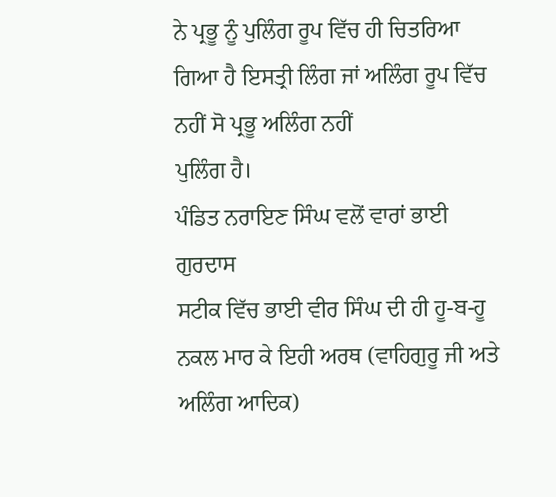ਨੇ ਪ੍ਰਭੂ ਨੂੰ ਪੁਲਿੰਗ ਰੂਪ ਵਿੱਚ ਹੀ ਚਿਤਰਿਆ
ਗਿਆ ਹੈ ਇਸਤ੍ਰੀ ਲਿੰਗ ਜਾਂ ਅਲਿੰਗ ਰੂਪ ਵਿੱਚ ਨਹੀਂ ਸੋ ਪ੍ਰਭੂ ਅਲਿੰਗ ਨਹੀਂ
ਪੁਲਿੰਗ ਹੈ।
ਪੰਡਿਤ ਨਰਾਇਣ ਸਿੰਘ ਵਲੋਂ ਵਾਰਾਂ ਭਾਈ ਗੁਰਦਾਸ
ਸਟੀਕ ਵਿੱਚ ਭਾਈ ਵੀਰ ਸਿੰਘ ਦੀ ਹੀ ਹੂ-ਬ-ਹੂ ਨਕਲ ਮਾਰ ਕੇ ਇਹੀ ਅਰਥ (ਵਾਹਿਗੁਰੂ ਜੀ ਅਤੇ
ਅਲਿੰਗ ਆਦਿਕ)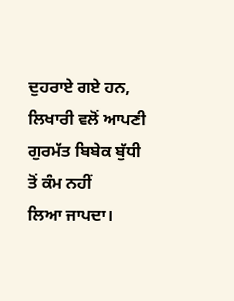ਦੁਹਰਾਏ ਗਏ ਹਨ, ਲਿਖਾਰੀ ਵਲੋਂ ਆਪਣੀ ਗੁਰਮੱਤ ਬਿਬੇਕ ਬੁੱਧੀ ਤੋਂ ਕੰਮ ਨਹੀਂ
ਲਿਆ ਜਾਪਦਾ।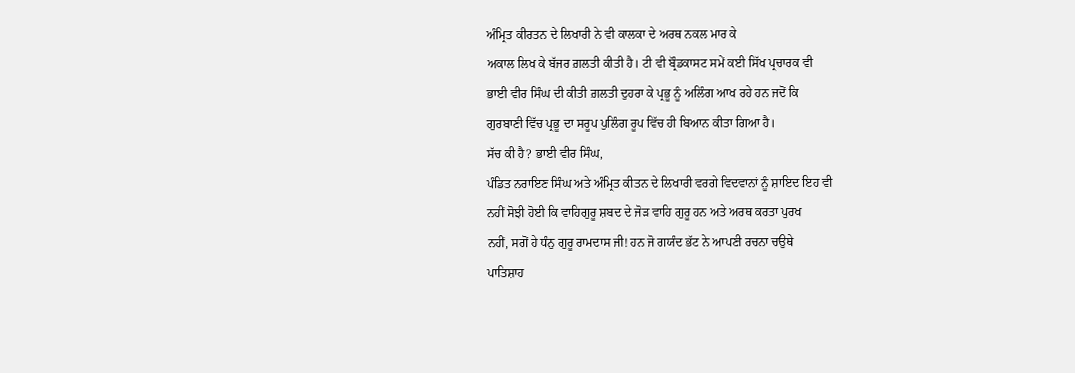ਅੰਮ੍ਰਿਤ ਕੀਰਤਨ ਦੇ ਲਿਖਾਰੀ ਨੇ ਵੀ ਕਾਲਕਾ ਦੇ ਅਰਥ ਨਕਲ ਮਾਰ ਕੇ
ਅਕਾਲ ਲਿਖ ਕੇ ਬੱਜਰ ਗ਼ਲਤੀ ਕੀਤੀ ਹੈ। ਟੀ ਵੀ ਬ੍ਰੌਡਕਾਸਟ ਸਮੇਂ ਕਈ ਸਿੱਖ ਪ੍ਰਚਾਰਕ ਵੀ
ਭਾਈ ਵੀਰ ਸਿੰਘ ਦੀ ਕੀਤੀ ਗ਼ਲਤੀ ਦੁਹਰਾ ਕੇ ਪ੍ਰਭੂ ਨੂੰ ਅਲਿੰਗ ਆਖ ਰਹੇ ਹਨ ਜਦੋਂ ਕਿ
ਗੁਰਬਾਣੀ ਵਿੱਚ ਪ੍ਰਭੂ ਦਾ ਸਰੂਪ ਪੁਲਿੰਗ ਰੂਪ ਵਿੱਚ ਹੀ ਬਿਆਨ ਕੀਤਾ ਗਿਆ ਹੈ।
ਸੱਚ ਕੀ ਹੈ? ਭਾਈ ਵੀਰ ਸਿੰਘ,
ਪੰਡਿਤ ਨਰਾਇਣ ਸਿੰਘ ਅਤੇ ਅੰਮ੍ਰਿਤ ਕੀਤਨ ਦੇ ਲਿਖਾਰੀ ਵਰਗੇ ਵਿਦਵਾਨਾਂ ਨੂੰ ਸ਼ਾਇਦ ਇਹ ਵੀ
ਨਹੀਂ ਸੋਝੀ ਹੋਈ ਕਿ ਵਾਹਿਗੁਰੂ ਸ਼ਬਦ ਦੇ ਜੋੜ ਵਾਹਿ ਗੁਰੂ ਹਨ ਅਤੇ ਅਰਥ ਕਰਤਾ ਪੁਰਖ
ਨਹੀਂ, ਸਗੋਂ ਹੇ ਧੰਨੁ ਗੁਰੂ ਰਾਮਦਾਸ ਜੀ! ਹਨ ਜੋ ਗਯੰਦ ਭੱਟ ਨੇ ਆਪਣੀ ਰਚਨਾ ਚਉਥੇ
ਪਾਤਿਸ਼ਾਹ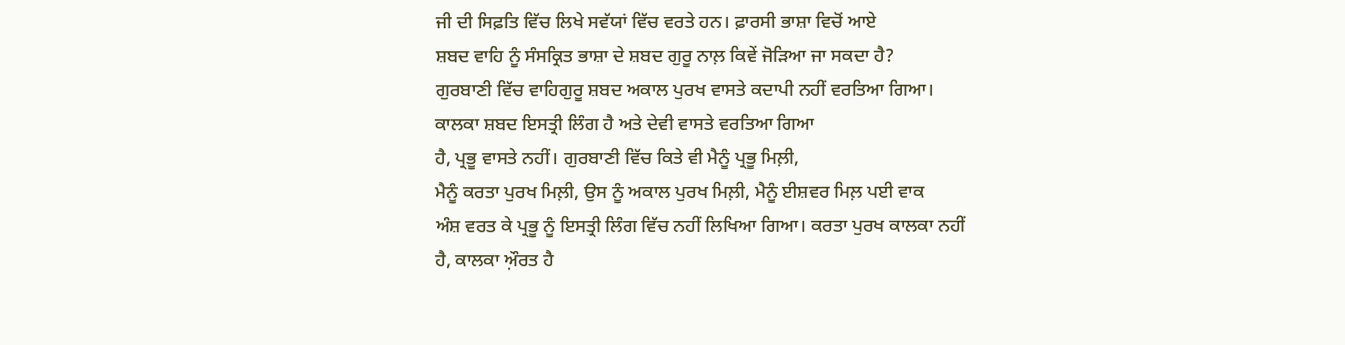ਜੀ ਦੀ ਸਿਫ਼ਤਿ ਵਿੱਚ ਲਿਖੇ ਸਵੱਯਾਂ ਵਿੱਚ ਵਰਤੇ ਹਨ। ਫ਼ਾਰਸੀ ਭਾਸ਼ਾ ਵਿਚੋਂ ਆਏ
ਸ਼ਬਦ ਵਾਹਿ ਨੂੰ ਸੰਸਕ੍ਰਿਤ ਭਾਸ਼ਾ ਦੇ ਸ਼ਬਦ ਗੁਰੂ ਨਾਲ਼ ਕਿਵੇਂ ਜੋੜਿਆ ਜਾ ਸਕਦਾ ਹੈ?
ਗੁਰਬਾਣੀ ਵਿੱਚ ਵਾਹਿਗੁਰੂ ਸ਼ਬਦ ਅਕਾਲ ਪੁਰਖ ਵਾਸਤੇ ਕਦਾਪੀ ਨਹੀਂ ਵਰਤਿਆ ਗਿਆ।
ਕਾਲਕਾ ਸ਼ਬਦ ਇਸਤ੍ਰੀ ਲਿੰਗ ਹੈ ਅਤੇ ਦੇਵੀ ਵਾਸਤੇ ਵਰਤਿਆ ਗਿਆ
ਹੈ, ਪ੍ਰਭੂ ਵਾਸਤੇ ਨਹੀਂ। ਗੁਰਬਾਣੀ ਵਿੱਚ ਕਿਤੇ ਵੀ ਮੈਨੂੰ ਪ੍ਰਭੂ ਮਿਲ਼ੀ,
ਮੈਨੂੰ ਕਰਤਾ ਪੁਰਖ ਮਿਲ਼ੀ, ਉਸ ਨੂੰ ਅਕਾਲ ਪੁਰਖ ਮਿਲ਼ੀ, ਮੈਨੂੰ ਈਸ਼ਵਰ ਮਿਲ਼ ਪਈ ਵਾਕ
ਅੰਸ਼ ਵਰਤ ਕੇ ਪ੍ਰਭੂ ਨੂੰ ਇਸਤ੍ਰੀ ਲਿੰਗ ਵਿੱਚ ਨਹੀਂ ਲਿਖਿਆ ਗਿਆ। ਕਰਤਾ ਪੁਰਖ ਕਾਲਕਾ ਨਹੀਂ
ਹੈ, ਕਾਲਕਾ ਅ਼ੌਰਤ ਹੈ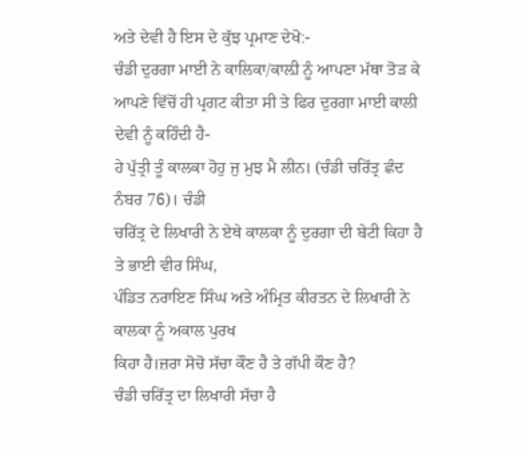ਅਤੇ ਦੇਵੀ ਹੈ ਇਸ ਦੇ ਕੁੱਝ ਪ੍ਰਮਾਣ ਦੇਖੋ:-
ਚੰਡੀ ਦੁਰਗਾ ਮਾਈ ਨੇ ਕਾਲਿਕਾ/ਕਾਲ਼ੀ ਨੂੰ ਆਪਣਾ ਮੱਥਾ ਤੋੜ ਕੇ
ਆਪਣੇ ਵਿੱਚੋਂ ਹੀ ਪ੍ਰਗਟ ਕੀਤਾ ਸੀ ਤੇ ਫਿਰ ਦੁਰਗਾ ਮਾਈ ਕਾਲੀ ਦੇਵੀ ਨੂੰ ਕਹਿੰਦੀ ਹੈ-
ਹੇ ਪੁੱਤ੍ਰੀ ਤੂੰ ਕਾਲਕਾ ਹੋਹੁ ਜੁ ਮੁਝ ਮੈ ਲੀਨ। (ਚੰਡੀ ਚਰਿੱਤ੍ਰ ਛੰਦ ਨੰਬਰ 76)। ਚੰਡੀ
ਚਰਿੱਤ੍ਰ ਦੇ ਲਿਖਾਰੀ ਨੇ ਏਥੇ ਕਾਲਕਾ ਨੂੰ ਦੁਰਗਾ ਦੀ ਬੇਟੀ ਕਿਹਾ ਹੈ ਤੇ ਭਾਈ ਵੀਰ ਸਿੰਘ,
ਪੰਡਿਤ ਨਰਾਇਣ ਸਿੰਘ ਅਤੇ ਅੰਮ੍ਰਿਤ ਕੀਰਤਨ ਦੇ ਲਿਖਾਰੀ ਨੇ ਕਾਲਕਾ ਨੂੰ ਅਕਾਲ ਪੁਰਖ
ਕਿਹਾ ਹੈ।ਜ਼ਰਾ ਸੋਚੋ ਸੱਚਾ ਕੌਣ ਹੈ ਤੇ ਗੱਪੀ ਕੌਣ ਹੈ?
ਚੰਡੀ ਚਰਿੱਤ੍ਰ ਦਾ ਲਿਖਾਰੀ ਸੱਚਾ ਹੈ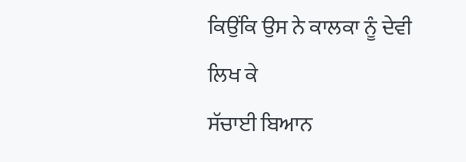ਕਿਉਂਕਿ ਉਸ ਨੇ ਕਾਲਕਾ ਨੂੰ ਦੇਵੀ ਲਿਖ ਕੇ
ਸੱਚਾਈ ਬਿਆਨ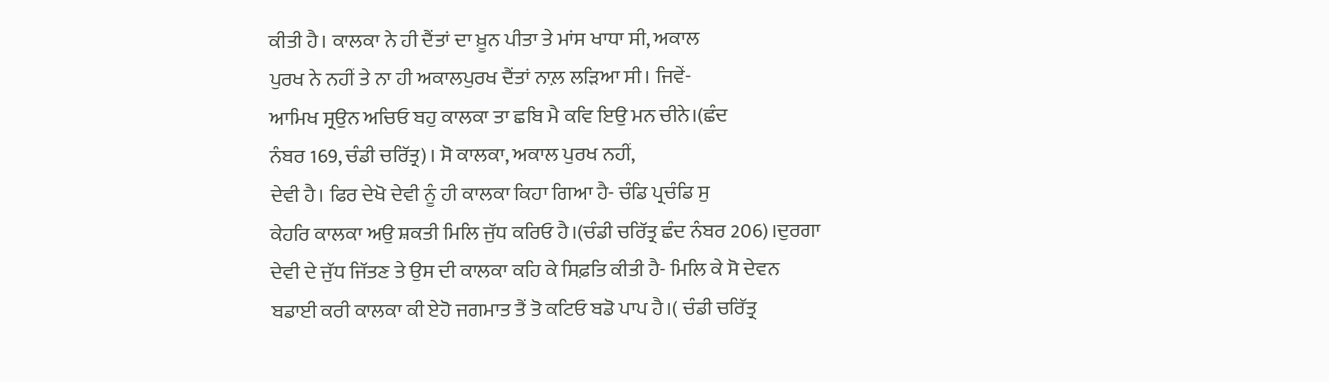ਕੀਤੀ ਹੈ। ਕਾਲਕਾ ਨੇ ਹੀ ਦੈਂਤਾਂ ਦਾ ਖ਼ੂਨ ਪੀਤਾ ਤੇ ਮਾਂਸ ਖਾਧਾ ਸੀ, ਅਕਾਲ
ਪੁਰਖ ਨੇ ਨਹੀਂ ਤੇ ਨਾ ਹੀ ਅਕਾਲਪੁਰਖ ਦੈਂਤਾਂ ਨਾਲ਼ ਲੜਿਆ ਸੀ। ਜਿਵੇਂ-
ਆਮਿਖ ਸ੍ਰਉਨ ਅਚਿਓ ਬਹੁ ਕਾਲਕਾ ਤਾ ਛਬਿ ਮੈ ਕਵਿ ਇਉ ਮਨ ਚੀਨੇ।(ਛੰਦ
ਨੰਬਰ 169, ਚੰਡੀ ਚਰਿੱਤ੍ਰ)। ਸੋ ਕਾਲਕਾ, ਅਕਾਲ ਪੁਰਖ ਨਹੀਂ,
ਦੇਵੀ ਹੈ। ਫਿਰ ਦੇਖੋ ਦੇਵੀ ਨੂੰ ਹੀ ਕਾਲਕਾ ਕਿਹਾ ਗਿਆ ਹੈ- ਚੰਡਿ ਪ੍ਰਚੰਡਿ ਸੁ
ਕੇਹਰਿ ਕਾਲਕਾ ਅਉ ਸ਼ਕਤੀ ਮਿਲਿ ਜੁੱਧ ਕਰਿਓ ਹੈ।(ਚੰਡੀ ਚਰਿੱਤ੍ਰ ਛੰਦ ਨੰਬਰ 206)।ਦੁਰਗਾ
ਦੇਵੀ ਦੇ ਜੁੱਧ ਜਿੱਤਣ ਤੇ ਉਸ ਦੀ ਕਾਲਕਾ ਕਹਿ ਕੇ ਸਿਫ਼ਤਿ ਕੀਤੀ ਹੈ- ਮਿਲਿ ਕੇ ਸੋ ਦੇਵਨ
ਬਡਾਈ ਕਰੀ ਕਾਲਕਾ ਕੀ ਏਹੋ ਜਗਮਾਤ ਤੈਂ ਤੋ ਕਟਿਓ ਬਡੋ ਪਾਪ ਹੈ।( ਚੰਡੀ ਚਰਿੱਤ੍ਰ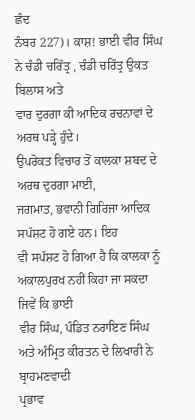ਛੰਦ
ਨੰਬਰ 227)। ਕਾਸ਼! ਭਾਈ ਵੀਰ ਸਿੰਘ ਨੇ ਚੰਡੀ ਚਰਿੱਤ੍ਰ , ਚੰਡੀ ਚਰਿੱਤ੍ਰ ਉਕਤ ਬਿਲਾਸ ਅਤੇ
ਵਾਰ ਦੁਰਗਾ ਕੀ ਆਦਿਕ ਰਚਨਾਵਾਂ ਦੇ ਅਰਥ ਪੜ੍ਹੇ ਹੁੰਦੇ।
ਉਪਰੋਕਤ ਵਿਚਾਰ ਤੋਂ ਕਾਲਕਾ ਸ਼ਬਦ ਦੇ ਅਰਥ ਦੁਰਗਾ ਮਾਈ,
ਜਗਮਾਤ, ਭਵਾਨੀ ਗਿਰਿਜਾ ਆਦਿਕ ਸਪੱਸ਼ਟ ਹੋ ਗਏ ਹਨ। ਇਹ
ਵੀ ਸਪੱਸ਼ਟ ਹੋ ਗਿਆ ਹੈ ਕਿ ਕਾਲਕਾ ਨੂੰ ਅਕਾਲਪੁਰਖ ਨਹੀਂ ਕਿਹਾ ਜਾ ਸਕਦਾ ਜਿਵੇਂ ਕਿ ਭਾਈ
ਵੀਰ ਸਿੰਘ, ਪੰਡਿਤ ਨਰਾਇਣ ਸਿੰਘ ਅਤੇ ਅੰਮ੍ਰਿਤ ਕੀਰਤਨ ਦੇ ਲਿਖਾਰੀ ਨੇ ਬ੍ਰਾਹਮਣਵਾਦੀ
ਪ੍ਰਭਾਵ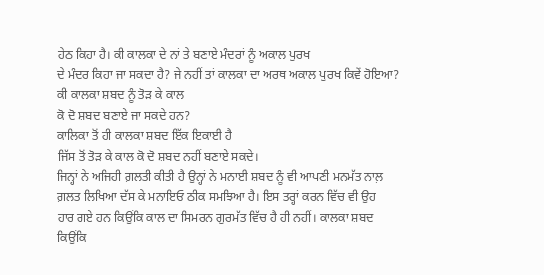ਹੇਠ ਕਿਹਾ ਹੈ। ਕੀ ਕਾਲਕਾ ਦੇ ਨਾਂ ਤੇ ਬਣਾਏ ਮੰਦਰਾਂ ਨੂੰ ਅਕਾਲ ਪੁਰਖ
ਦੇ ਮੰਦਰ ਕਿਹਾ ਜਾ ਸਕਦਾ ਹੈ? ਜੇ ਨਹੀਂ ਤਾਂ ਕਾਲਕਾ ਦਾ ਅਰਥ ਅਕਾਲ ਪੁਰਖ ਕਿਵੇਂ ਹੋਇਆ?
ਕੀ ਕਾਲਕਾ ਸ਼ਬਦ ਨੂੰ ਤੋੜ ਕੇ ਕਾਲ
ਕੋ ਦੋ ਸ਼ਬਦ ਬਣਾਏ ਜਾ ਸਕਦੇ ਹਨ?
ਕਾਲਿਕਾ ਤੋਂ ਹੀ ਕਾਲਕਾ ਸ਼ਬਦ ਇੱਕ ਇਕਾਈ ਹੈ
ਜਿੱਸ ਤੋਂ ਤੋੜ ਕੇ ਕਾਲ ਕੋ ਦੋ ਸ਼ਬਦ ਨਹੀਂ ਬਣਾਏ ਸਕਦੇ।
ਜਿਨ੍ਹਾਂ ਨੇ ਅਜਿਹੀ ਗ਼ਲਤੀ ਕੀਤੀ ਹੈ ਉਨ੍ਹਾਂ ਨੇ ਮਨਾਈ ਸ਼ਬਦ ਨੂੰ ਵੀ ਆਪਣੀ ਮਨਮੱਤ ਨਾਲ਼
ਗ਼ਲਤ ਲਿਖਿਆ ਦੱਸ ਕੇ ਮਨਾਇਓ ਠੀਕ ਸਮਝਿਆ ਹੈ। ਇਸ ਤਰ੍ਹਾਂ ਕਰਨ ਵਿੱਚ ਵੀ ਉਹ
ਹਾਰ ਗਏ ਹਨ ਕਿਉਂਕਿ ਕਾਲ ਦਾ ਸਿਮਰਨ ਗੁਰਮੱਤ ਵਿੱਚ ਹੈ ਹੀ ਨਹੀਂ। ਕਾਲਕਾ ਸ਼ਬਦ
ਕਿਉਂਕਿ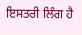ਇਸਤਰੀ ਲਿੰਗ ਹੈ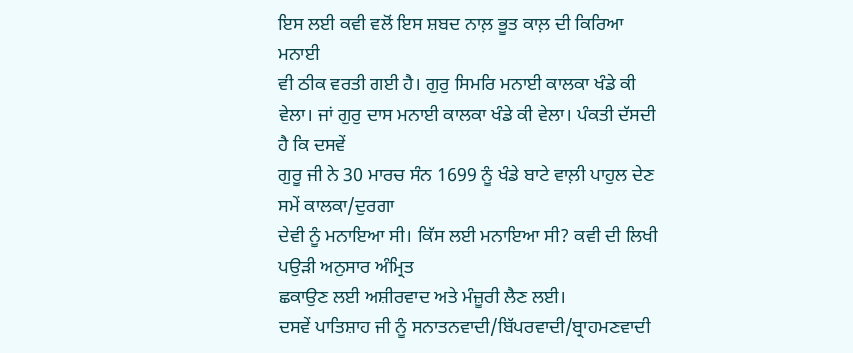ਇਸ ਲਈ ਕਵੀ ਵਲੋਂ ਇਸ ਸ਼ਬਦ ਨਾਲ਼ ਭੂਤ ਕਾਲ਼ ਦੀ ਕਿਰਿਆ ਮਨਾਈ
ਵੀ ਠੀਕ ਵਰਤੀ ਗਈ ਹੈ। ਗੁਰੁ ਸਿਮਰਿ ਮਨਾਈ ਕਾਲਕਾ ਖੰਡੇ ਕੀ
ਵੇਲਾ। ਜਾਂ ਗੁਰੁ ਦਾਸ ਮਨਾਈ ਕਾਲਕਾ ਖੰਡੇ ਕੀ ਵੇਲਾ। ਪੰਕਤੀ ਦੱਸਦੀ ਹੈ ਕਿ ਦਸਵੇਂ
ਗੁਰੂ ਜੀ ਨੇ 30 ਮਾਰਚ ਸੰਨ 1699 ਨੂੰ ਖੰਡੇ ਬਾਟੇ ਵਾਲ਼ੀ ਪਾਹੁਲ ਦੇਣ ਸਮੇਂ ਕਾਲਕਾ/ਦੁਰਗਾ
ਦੇਵੀ ਨੂੰ ਮਨਾਇਆ ਸੀ। ਕਿੱਸ ਲਈ ਮਨਾਇਆ ਸੀ? ਕਵੀ ਦੀ ਲਿਖੀ ਪਉੜੀ ਅਨੁਸਾਰ ਅੰਮ੍ਰਿਤ
ਛਕਾਉਣ ਲਈ ਅਸ਼ੀਰਵਾਦ ਅਤੇ ਮੰਜ਼ੂਰੀ ਲੈਣ ਲਈ।
ਦਸਵੇਂ ਪਾਤਿਸ਼ਾਹ ਜੀ ਨੂੰ ਸਨਾਤਨਵਾਦੀ/ਬਿੱਪਰਵਾਦੀ/ਬ੍ਰਾਹਮਣਵਾਦੀ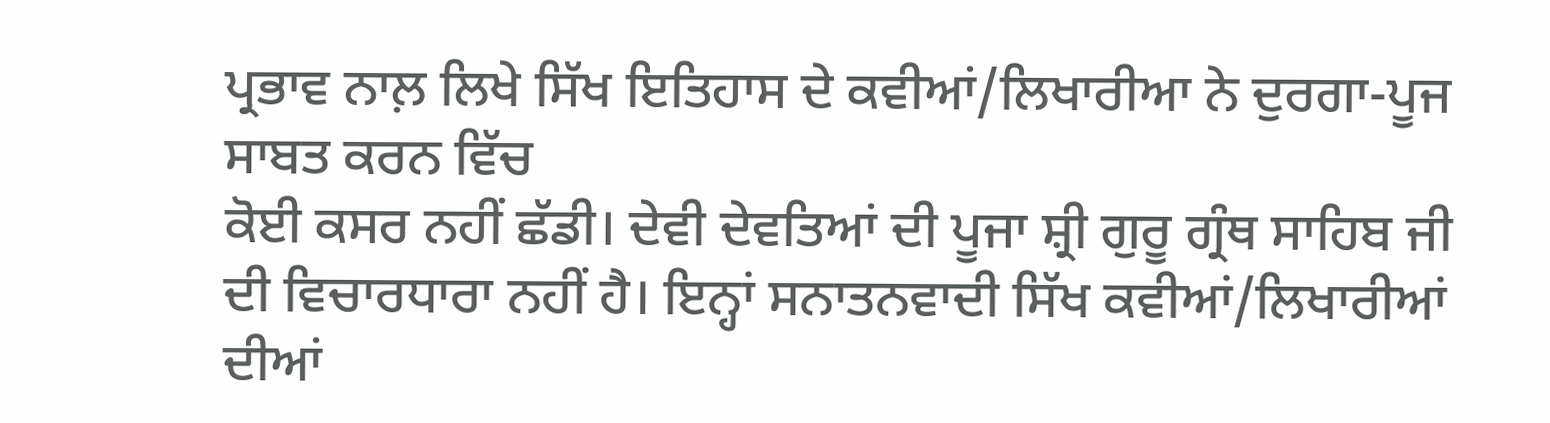ਪ੍ਰਭਾਵ ਨਾਲ਼ ਲਿਖੇ ਸਿੱਖ ਇਤਿਹਾਸ ਦੇ ਕਵੀਆਂ/ਲਿਖਾਰੀਆ ਨੇ ਦੁਰਗਾ-ਪੂਜ ਸਾਬਤ ਕਰਨ ਵਿੱਚ
ਕੋਈ ਕਸਰ ਨਹੀਂ ਛੱਡੀ। ਦੇਵੀ ਦੇਵਤਿਆਂ ਦੀ ਪੂਜਾ ਸ਼੍ਰੀ ਗੁਰੂ ਗ੍ਰੰਥ ਸਾਹਿਬ ਜੀ
ਦੀ ਵਿਚਾਰਧਾਰਾ ਨਹੀਂ ਹੈ। ਇਨ੍ਹਾਂ ਸਨਾਤਨਵਾਦੀ ਸਿੱਖ ਕਵੀਆਂ/ਲਿਖਾਰੀਆਂ ਦੀਆਂ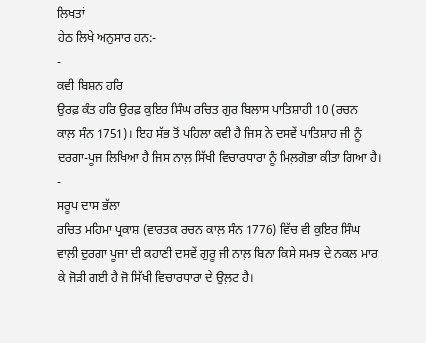ਲਿਖਤਾਂ
ਹੇਠ ਲਿਖੇ ਅਨੁਸਾਰ ਹਨ:-
-
ਕਵੀ ਬਿਸ਼ਨ ਹਰਿ
ਉਰਫ਼ ਕੰਤ ਹਰਿ ਉਰਫ਼ ਕੁਇਰ ਸਿੰਘ ਰਚਿਤ ਗੁਰ ਬਿਲਾਸ ਪਾਤਿਸ਼ਾਹੀ 10 (ਰਚਨ
ਕਾਲ਼ ਸੰਨ 1751)। ਇਹ ਸੱਭ ਤੋਂ ਪਹਿਲਾ ਕਵੀ ਹੈ ਜਿਸ ਨੇ ਦਸਵੇਂ ਪਾਤਿਸ਼ਾਹ ਜੀ ਨੂੰ
ਦਰਗਾ-ਪੂਜ ਲਿਖਿਆ ਹੈ ਜਿਸ ਨਾਲ਼ ਸਿੱਖੀ ਵਿਚਾਰਧਾਰਾ ਨੂੰ ਮਿਲ਼ਗੋਭਾ ਕੀਤਾ ਗਿਆ ਹੈ।
-
ਸਰੂਪ ਦਾਸ ਭੱਲਾ
ਰਚਿਤ ਮਹਿਮਾ ਪ੍ਰਕਾਸ਼ (ਵਾਰਤਕ ਰਚਨ ਕਾਲ਼ ਸੰਨ 1776) ਵਿੱਚ ਵੀ ਕੁਇਰ ਸਿੰਘ
ਵਾਲ਼ੀ ਦੁਰਗਾ ਪੂਜਾ ਦੀ ਕਹਾਣੀ ਦਸਵੇਂ ਗੁਰੂ ਜੀ ਨਾਲ਼ ਬਿਨਾ ਕਿਸੇ ਸਮਝ ਦੇ ਨਕਲ ਮਾਰ
ਕੇ ਜੋੜੀ ਗਈ ਹੈ ਜੋ ਸਿੱਖੀ ਵਿਚਾਰਧਾਰਾ ਦੇ ਉਲ਼ਟ ਹੈ।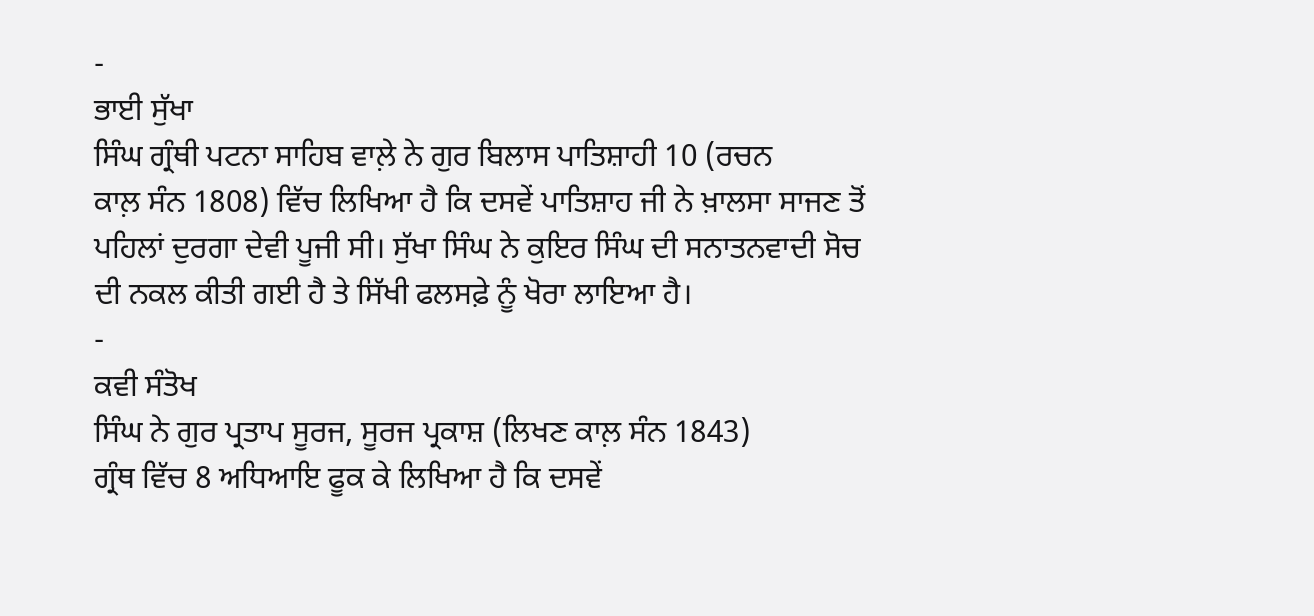-
ਭਾਈ ਸੁੱਖਾ
ਸਿੰਘ ਗ੍ਰੰਥੀ ਪਟਨਾ ਸਾਹਿਬ ਵਾਲ਼ੇ ਨੇ ਗੁਰ ਬਿਲਾਸ ਪਾਤਿਸ਼ਾਹੀ 10 (ਰਚਨ
ਕਾਲ਼ ਸੰਨ 1808) ਵਿੱਚ ਲਿਖਿਆ ਹੈ ਕਿ ਦਸਵੇਂ ਪਾਤਿਸ਼ਾਹ ਜੀ ਨੇ ਖ਼ਾਲਸਾ ਸਾਜਣ ਤੋਂ
ਪਹਿਲਾਂ ਦੁਰਗਾ ਦੇਵੀ ਪੂਜੀ ਸੀ। ਸੁੱਖਾ ਸਿੰਘ ਨੇ ਕੁਇਰ ਸਿੰਘ ਦੀ ਸਨਾਤਨਵਾਦੀ ਸੋਚ
ਦੀ ਨਕਲ ਕੀਤੀ ਗਈ ਹੈ ਤੇ ਸਿੱਖੀ ਫਲਸਫ਼ੇ ਨੂੰ ਖੋਰਾ ਲਾਇਆ ਹੈ।
-
ਕਵੀ ਸੰਤੋਖ
ਸਿੰਘ ਨੇ ਗੁਰ ਪ੍ਰਤਾਪ ਸੂਰਜ, ਸੂਰਜ ਪ੍ਰਕਾਸ਼ (ਲਿਖਣ ਕਾਲ਼ ਸੰਨ 1843)
ਗ੍ਰੰਥ ਵਿੱਚ 8 ਅਧਿਆਇ ਫੂਕ ਕੇ ਲਿਖਿਆ ਹੈ ਕਿ ਦਸਵੇਂ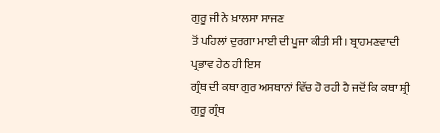ਗੁਰੂ ਜੀ ਨੇ ਖ਼ਾਲਸਾ ਸਾਜਣ
ਤੋਂ ਪਹਿਲਾਂ ਦੁਰਗਾ ਮਾਈ ਦੀ ਪੂਜਾ ਕੀਤੀ ਸੀ। ਬ੍ਰਾਹਮਣਵਾਦੀ ਪ੍ਰਭਾਵ ਹੇਠ ਹੀ ਇਸ
ਗ੍ਰੰਥ ਦੀ ਕਥਾ ਗੁਰ ਅਸਥਾਨਾਂ ਵਿੱਚ ਹੋ ਰਹੀ ਹੈ ਜਦੋਂ ਕਿ ਕਥਾ ਸ਼੍ਰੀ ਗੁਰੂ ਗ੍ਰੰਥ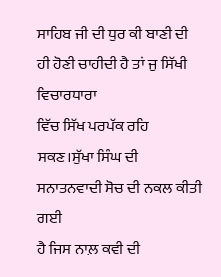ਸਾਹਿਬ ਜੀ ਦੀ ਧੁਰ ਕੀ ਬਾਣੀ ਦੀ ਹੀ ਹੋਣੀ ਚਾਹੀਦੀ ਹੈ ਤਾਂ ਜੁ ਸਿੱਖੀ ਵਿਚਾਰਧਾਰਾ
ਵਿੱਚ ਸਿੱਖ ਪਰਪੱਕ ਰਹਿ ਸਕਣ।ਸੁੱਖਾ ਸਿੰਘ ਦੀ ਸਨਾਤਨਵਾਦੀ ਸੋਚ ਦੀ ਨਕਲ ਕੀਤੀ ਗਈ
ਹੈ ਜਿਸ ਨਾਲ਼ ਕਵੀ ਦੀ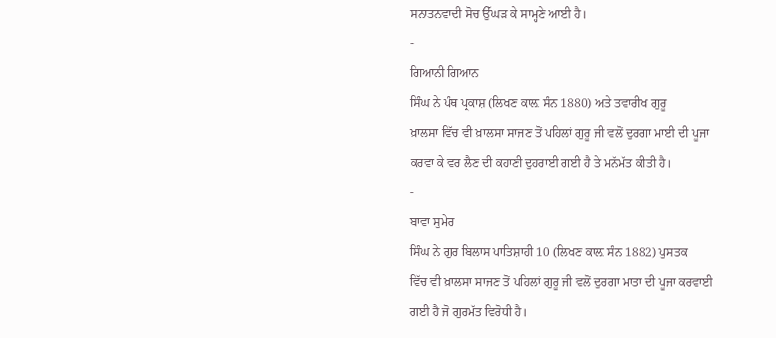ਸਨਾਤਨਵਾਦੀ ਸੋਚ ਉੱਘੜ ਕੇ ਸਾਮ੍ਹਣੇ ਆਈ ਹੈ।
-
ਗਿਆਨੀ ਗਿਆਨ
ਸਿੰਘ ਨੇ ਪੰਥ ਪ੍ਰਕਾਸ਼ (ਲਿਖਣ ਕਾਲ਼ ਸੰਨ 1880) ਅਤੇ ਤਵਾਰੀਖ ਗੁਰੂ
ਖ਼ਾਲਸਾ ਵਿੱਚ ਵੀ ਖ਼ਾਲਸਾ ਸਾਜਣ ਤੋਂ ਪਹਿਲਾਂ ਗੁਰੂ ਜੀ ਵਲੋਂ ਦੁਰਗਾ ਮਾਈ ਦੀ ਪੂਜਾ
ਕਰਵਾ ਕੇ ਵਰ ਲੈਣ ਦੀ ਕਹਾਣੀ ਦੁਹਰਾਈ ਗਈ ਹੈ ਤੇ ਮਨੱਮੱਤ ਕੀਤੀ ਹੈ।
-
ਬਾਵਾ ਸੁਮੇਰ
ਸਿੰਘ ਨੇ ਗੁਰ ਬਿਲਾਸ ਪਾਤਿਸ਼ਾਹੀ 10 (ਲਿਖਣ ਕਾਲ਼ ਸੰਨ 1882) ਪੁਸਤਕ
ਵਿੱਚ ਵੀ ਖ਼ਾਲਸਾ ਸਾਜਣ ਤੋਂ ਪਹਿਲਾਂ ਗੁਰੂ ਜੀ ਵਲੋਂ ਦੁਰਗਾ ਮਾਤਾ ਦੀ ਪੂਜਾ ਕਰਵਾਈ
ਗਈ ਹੈ ਜੋ ਗੁਰਮੱਤ ਵਿਰੋਧੀ ਹੈ।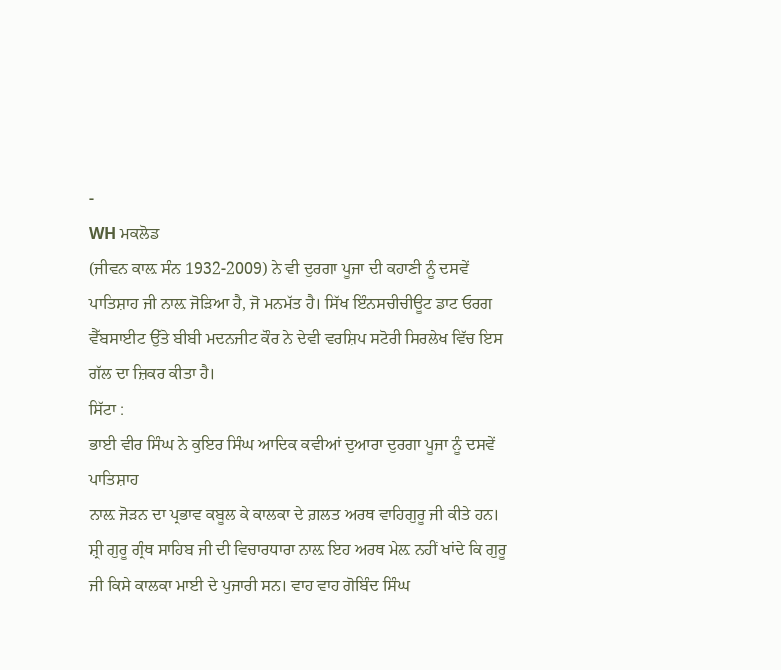-
WH ਮਕਲੋਡ
(ਜੀਵਨ ਕਾਲ਼ ਸੰਨ 1932-2009) ਨੇ ਵੀ ਦੁਰਗਾ ਪੂਜਾ ਦੀ ਕਹਾਣੀ ਨੂੰ ਦਸਵੇਂ
ਪਾਤਿਸ਼ਾਹ ਜੀ ਨਾਲ਼ ਜੋੜਿਆ ਹੈ, ਜੋ ਮਨਮੱਤ ਹੈ। ਸਿੱਖ ਇੰਨਸਚੀਚੀਊਟ ਡਾਟ ਓਰਗ
ਵੈੱਬਸਾਈਟ ਉੱਤੇ ਬੀਬੀ ਮਦਨਜੀਟ ਕੌਰ ਨੇ ਦੇਵੀ ਵਰਸ਼ਿਪ ਸਟੋਰੀ ਸਿਰਲੇਖ ਵਿੱਚ ਇਸ
ਗੱਲ ਦਾ ਜ਼ਿਕਰ ਕੀਤਾ ਹੈ।
ਸਿੱਟਾ :
ਭਾਈ ਵੀਰ ਸਿੰਘ ਨੇ ਕੁਇਰ ਸਿੰਘ ਆਦਿਕ ਕਵੀਆਂ ਦੁਆਰਾ ਦੁਰਗਾ ਪੂਜਾ ਨੂੰ ਦਸਵੇਂ ਪਾਤਿਸ਼ਾਹ
ਨਾਲ਼ ਜੋੜਨ ਦਾ ਪ੍ਰਭਾਵ ਕਬੂਲ ਕੇ ਕਾਲਕਾ ਦੇ ਗ਼ਲਤ ਅਰਥ ਵਾਹਿਗੁਰੂ ਜੀ ਕੀਤੇ ਹਨ।
ਸ਼੍ਰੀ ਗੁਰੂ ਗ੍ਰੰਥ ਸਾਹਿਬ ਜੀ ਦੀ ਵਿਚਾਰਧਾਰਾ ਨਾਲ਼ ਇਹ ਅਰਥ ਮੇਲ਼ ਨਹੀਂ ਖਾਂਦੇ ਕਿ ਗੁਰੂ
ਜੀ ਕਿਸੇ ਕਾਲਕਾ ਮਾਈ ਦੇ ਪੁਜਾਰੀ ਸਨ। ਵਾਹ ਵਾਹ ਗੋਬਿੰਦ ਸਿੰਘ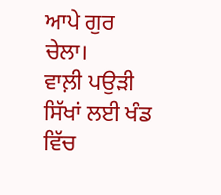ਆਪੇ ਗੁਰ ਚੇਲਾ।
ਵਾਲ਼ੀ ਪਉੜੀ ਸਿੱਖਾਂ ਲਈ ਖੰਡ ਵਿੱਚ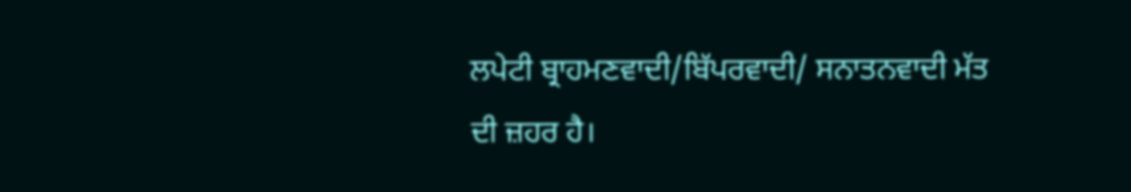ਲਪੇਟੀ ਬ੍ਰਾਹਮਣਵਾਦੀ/ਬਿੱਪਰਵਾਦੀ/ ਸਨਾਤਨਵਾਦੀ ਮੱਤ
ਦੀ ਜ਼ਹਰ ਹੈ।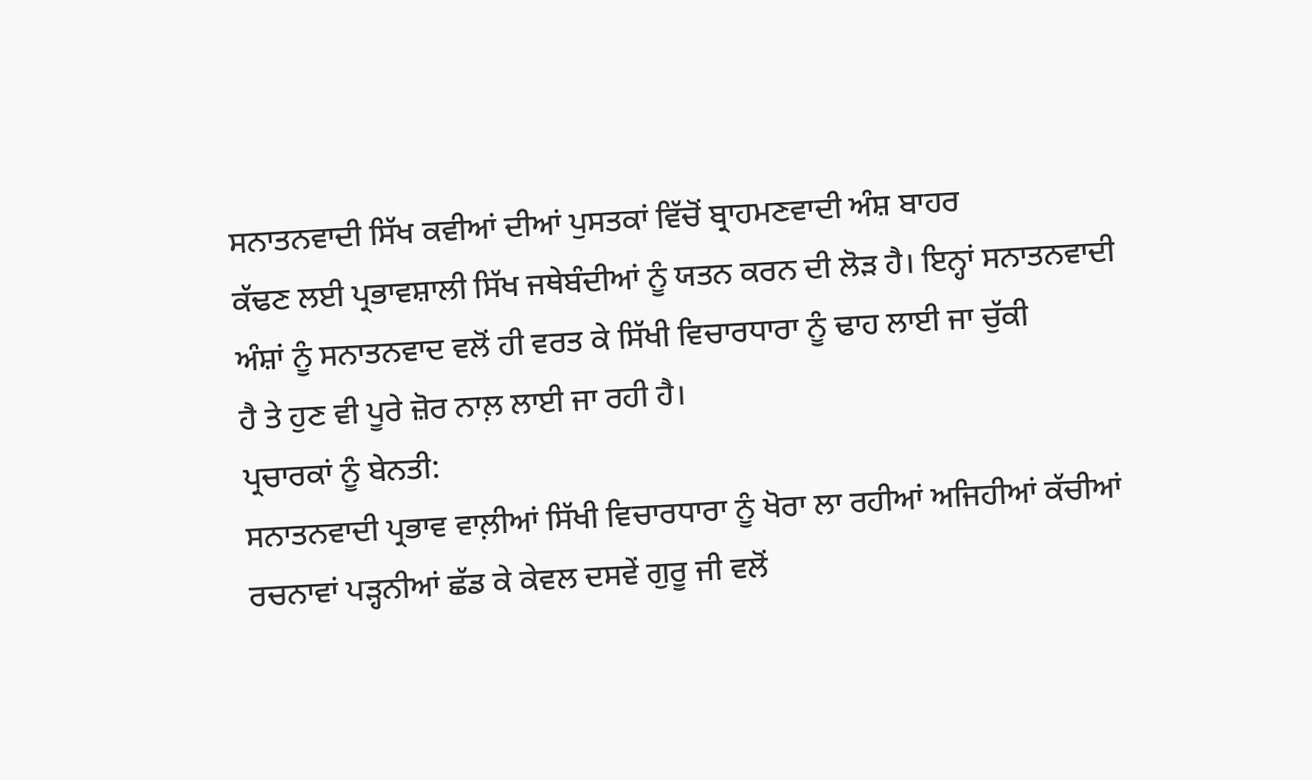ਸਨਾਤਨਵਾਦੀ ਸਿੱਖ ਕਵੀਆਂ ਦੀਆਂ ਪੁਸਤਕਾਂ ਵਿੱਚੋਂ ਬ੍ਰਾਹਮਣਵਾਦੀ ਅੰਸ਼ ਬਾਹਰ
ਕੱਢਣ ਲਈ ਪ੍ਰਭਾਵਸ਼ਾਲੀ ਸਿੱਖ ਜਥੇਬੰਦੀਆਂ ਨੂੰ ਯਤਨ ਕਰਨ ਦੀ ਲੋੜ ਹੈ। ਇਨ੍ਹਾਂ ਸਨਾਤਨਵਾਦੀ
ਅੰਸ਼ਾਂ ਨੂੰ ਸਨਾਤਨਵਾਦ ਵਲੋਂ ਹੀ ਵਰਤ ਕੇ ਸਿੱਖੀ ਵਿਚਾਰਧਾਰਾ ਨੂੰ ਢਾਹ ਲਾਈ ਜਾ ਚੁੱਕੀ
ਹੈ ਤੇ ਹੁਣ ਵੀ ਪੂਰੇ ਜ਼ੋਰ ਨਾਲ਼ ਲਾਈ ਜਾ ਰਹੀ ਹੈ।
ਪ੍ਰਚਾਰਕਾਂ ਨੂੰ ਬੇਨਤੀ:
ਸਨਾਤਨਵਾਦੀ ਪ੍ਰਭਾਵ ਵਾਲ਼ੀਆਂ ਸਿੱਖੀ ਵਿਚਾਰਧਾਰਾ ਨੂੰ ਖੋਰਾ ਲਾ ਰਹੀਆਂ ਅਜਿਹੀਆਂ ਕੱਚੀਆਂ
ਰਚਨਾਵਾਂ ਪੜ੍ਹਨੀਆਂ ਛੱਡ ਕੇ ਕੇਵਲ ਦਸਵੇਂ ਗੁਰੂ ਜੀ ਵਲੋਂ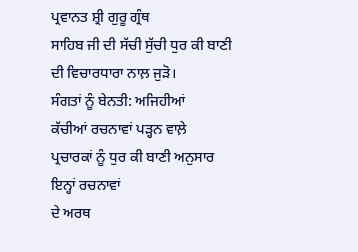ਪ੍ਰਵਾਨਤ ਸ਼੍ਰੀ ਗੁਰੂ ਗ੍ਰੰਥ
ਸਾਹਿਬ ਜੀ ਦੀ ਸੱਚੀ ਸੁੱਚੀ ਧੁਰ ਕੀ ਬਾਣੀ ਦੀ ਵਿਚਾਰਧਾਰਾ ਨਾਲ਼ ਜੁੜੋ।
ਸੰਗਤਾਂ ਨੂੰ ਬੇਨਤੀ: ਅਜਿਹੀਆਂ
ਕੱਚੀਆਂ ਰਚਨਾਵਾਂ ਪੜ੍ਹਨ ਵਾਲ਼ੇ ਪ੍ਰਚਾਰਕਾਂ ਨੂੰ ਧੁਰ ਕੀ ਬਾਣੀ ਅਨੁਸਾਰ ਇਨ੍ਹਾਂ ਰਚਨਾਵਾਂ
ਦੇ ਅਰਥ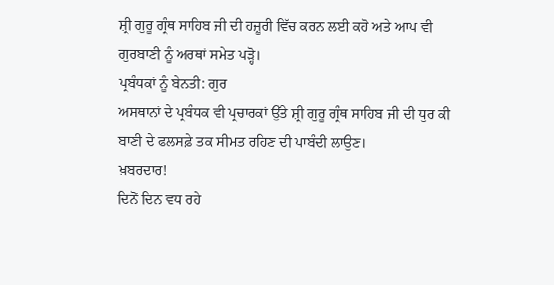ਸ਼੍ਰੀ ਗੁਰੂ ਗ੍ਰੰਥ ਸਾਹਿਬ ਜੀ ਦੀ ਹਜ਼ੂਰੀ ਵਿੱਚ ਕਰਨ ਲਈ ਕਹੋ ਅਤੇ ਆਪ ਵੀ
ਗੁਰਬਾਣੀ ਨੂੰ ਅਰਥਾਂ ਸਮੇਤ ਪੜ੍ਹੋ।
ਪ੍ਰਬੰਧਕਾਂ ਨੂੰ ਬੇਨਤੀ: ਗੁਰ
ਅਸਥਾਨਾਂ ਦੇ ਪ੍ਰਬੰਧਕ ਵੀ ਪ੍ਰਚਾਰਕਾਂ ਉੱਤੇ ਸ਼੍ਰੀ ਗੁਰੂ ਗ੍ਰੰਥ ਸਾਹਿਬ ਜੀ ਦੀ ਧੁਰ ਕੀ
ਬਾਣੀ ਦੇ ਫਲਸਫ਼ੇ ਤਕ ਸੀਮਤ ਰਹਿਣ ਦੀ ਪਾਬੰਦੀ ਲਾਉਣ।
ਖ਼ਬਰਦਾਰ!
ਦਿਨੋਂ ਦਿਨ ਵਧ ਰਹੇ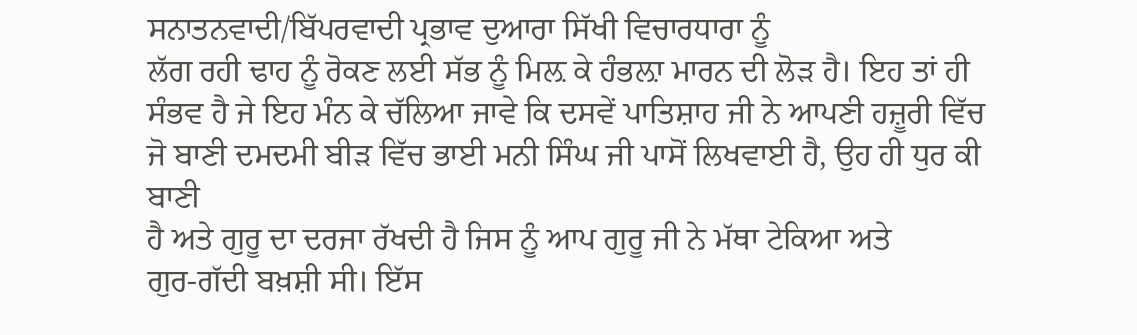ਸਨਾਤਨਵਾਦੀ/ਬਿੱਪਰਵਾਦੀ ਪ੍ਰਭਾਵ ਦੁਆਰਾ ਸਿੱਖੀ ਵਿਚਾਰਧਾਰਾ ਨੂੰ
ਲੱਗ ਰਹੀ ਢਾਹ ਨੂੰ ਰੋਕਣ ਲਈ ਸੱਭ ਨੂੰ ਮਿਲ਼ ਕੇ ਹੰਭਲ਼ਾ ਮਾਰਨ ਦੀ ਲੋੜ ਹੈ। ਇਹ ਤਾਂ ਹੀ
ਸੰਭਵ ਹੈ ਜੇ ਇਹ ਮੰਨ ਕੇ ਚੱਲਿਆ ਜਾਵੇ ਕਿ ਦਸਵੇਂ ਪਾਤਿਸ਼ਾਹ ਜੀ ਨੇ ਆਪਣੀ ਹਜ਼ੂਰੀ ਵਿੱਚ
ਜੋ ਬਾਣੀ ਦਮਦਮੀ ਬੀੜ ਵਿੱਚ ਭਾਈ ਮਨੀ ਸਿੰਘ ਜੀ ਪਾਸੋਂ ਲਿਖਵਾਈ ਹੈ, ਉਹ ਹੀ ਧੁਰ ਕੀ ਬਾਣੀ
ਹੈ ਅਤੇ ਗੁਰੂ ਦਾ ਦਰਜਾ ਰੱਖਦੀ ਹੈ ਜਿਸ ਨੂੰ ਆਪ ਗੁਰੂ ਜੀ ਨੇ ਮੱਥਾ ਟੇਕਿਆ ਅਤੇ
ਗੁਰ-ਗੱਦੀ ਬਖ਼ਸ਼ੀ ਸੀ। ਇੱਸ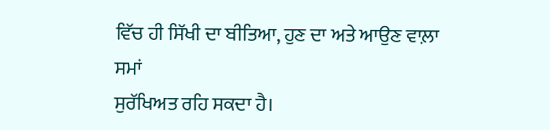ਵਿੱਚ ਹੀ ਸਿੱਖੀ ਦਾ ਬੀਤਿਆ, ਹੁਣ ਦਾ ਅਤੇ ਆਉਣ ਵਾਲ਼ਾ ਸਮਾਂ
ਸੁਰੱਖਿਅਤ ਰਹਿ ਸਕਦਾ ਹੈ।